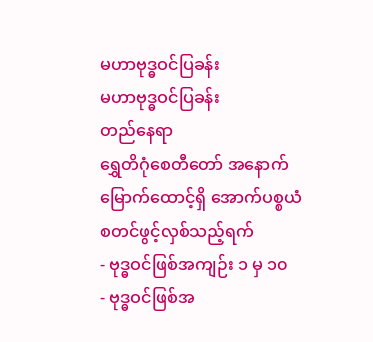မဟာဗုဒ္ဓဝင်ပြခန်း
မဟာဗုဒ္ဓဝင်ပြခန်း
တည်နေရာ
ရွှေတိဂုံစေတီတော် အနောက်မြောက်ထောင့်ရှိ အောက်ပစ္စယံ
စတင်ဖွင့်လှစ်သည့်ရက်
- ဗုဒ္ဓဝင်ဖြစ်အကျဉ်း ၁ မှ ၁၀
- ဗုဒ္ဓဝင်ဖြစ်အ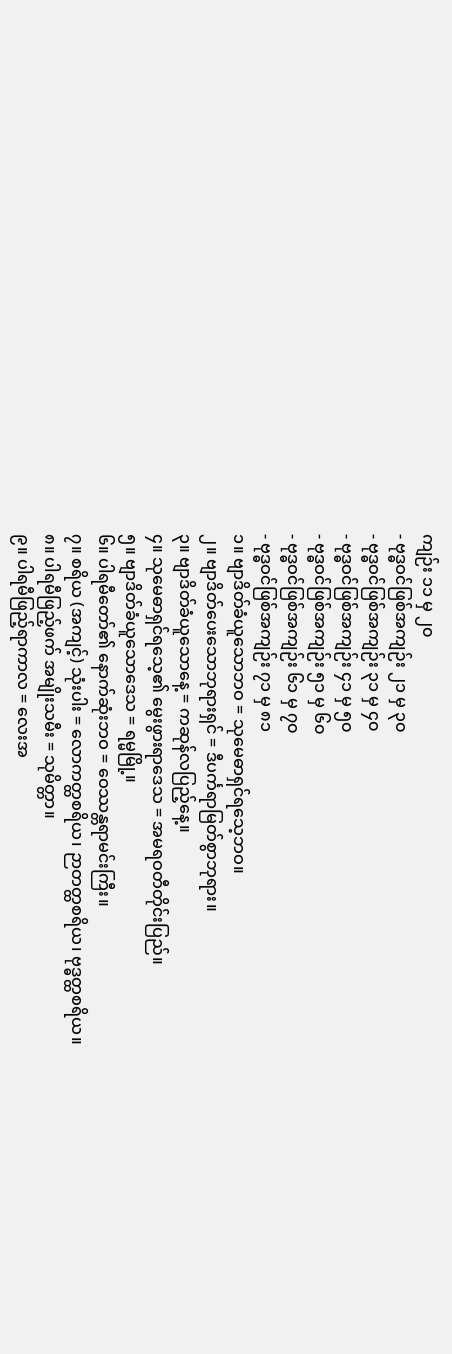ကျဉ်း ၁၁ မှ ၂၀
- ဗုဒ္ဓဝင်ဖြစ်အကျဉ်း ၂၁ မှ ၃၀
- ဗုဒ္ဓဝင်ဖြစ်အကျဉ်း ၃၁ မှ ၄၀
- ဗုဒ္ဓဝင်ဖြစ်အကျဉ်း ၄၁ မှ ၅၀
- ဗုဒ္ဓဝင်ဖြစ်အကျဉ်း ၅၁ မှ ၆၀
- ဗုဒ္ဓဝင်ဖြစ်အကျဉ်း ၆၁ မှ ၇၀
- ဗုဒ္ဓဝင်ဖြစ်အကျဉ်း ၇၁ မှ ၈၁
၁။ ဗျာဒိတ်ခံယူသောဘဝ = သုမေဓာရှင်ရသေ့ဘဝ။
၂။ ဗျာဒိတ်ပေးသောဘုရားရှင် = ဒီပင်္ကရာမြတ်စွာဘုရား။
၃။ ဗျာဒိတ်ခံယူသောနေ့ = ကဆုန်လပြည့်နေ့။
၄။ သုမေဓာရှင်ရသေ့၏ မွေးဖွားရာဒေသ = အမရဝတီတိုင်းပြည်။
၅။ ဗျာဒိတ်ခံယူသောဒေသ = ရမ္မမြို့။
၆။ ပါရမီတော်၏ နောက်ဆုံးဘဝ = ဝေဿန္တရာမင်းကြီး။
၇။ စရိယ (အကျင့်) သုံးပါး = လောကတ္ထစရိယ၊ ဉာတတ္ထစရိယ၊ ဗုဒ္ဓတ္ထစရိယ။
၈။ ပါရမီဖြည့်ဖက် အမျိုးသမီး = သုမိတ္တာ။
၉။ ပါရမီဖြည့်ရာကာလ = လေးအ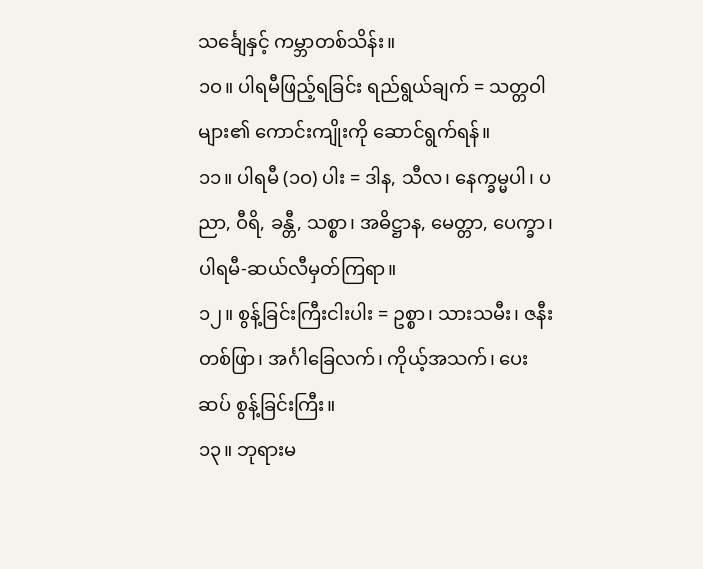သင်္ချေနှင့် ကမ္ဘာတစ်သိန်း။
၁ဝ။ ပါရမီဖြည့်ရခြင်း ရည်ရွယ်ချက် = သတ္တဝါများ၏ ကောင်းကျိုးကို ဆောင်ရွက်ရန်။
၁၁။ ပါရမီ (၁ဝ) ပါး = ဒါန, သီလ၊ နေက္ခမ္မပါ၊ ပညာ, ဝီရိ, ခန္တီ, သစ္စာ၊ အဓိဋ္ဌာန, မေတ္တာ, ပေက္ခာ၊ ပါရမီ-ဆယ်လီမှတ်ကြရာ။
၁၂။ စွန့်ခြင်းကြီးငါးပါး = ဥစ္စာ၊ သားသမီး၊ ဇနီးတစ်ဖြာ၊ အင်္ဂါခြေလက်၊ ကိုယ့်အသက်၊ ပေးဆပ် စွန့်ခြင်းကြီး။
၁၃။ ဘုရားမ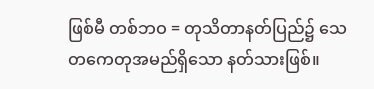ဖြစ်မီ တစ်ဘဝ = တုသိတာနတ်ပြည်၌ သေတကေတုအမည်ရှိသော နတ်သားဖြစ်။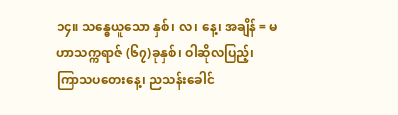၁၄။ သန္ဓေယူသော နှစ်၊ လ၊ နေ့၊ အချိန် = မဟာသက္ကရာဇ် (၆၇)ခုနှစ်၊ ဝါဆိုလပြည့်၊ ကြာသပတေးနေ့၊ ညသန်းခေါင်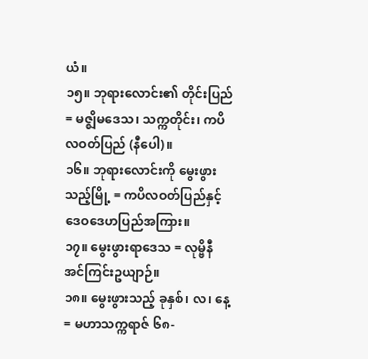ယံ။
၁၅။ ဘုရားလောင်း၏ တိုင်းပြည် = မဇ္ဈိမဒေသ၊ သက္ကတိုင်း၊ ကပိလဝတ်ပြည် (နီပေါ)။
၁၆။ ဘုရားလောင်းကို မွေးဖွားသည့်မြို့ = ကပိလဝတ်ပြည်နှင့် ဒေဝဒေဟပြည်အကြား။
၁၇။ မွေးဖွားရာဒေသ = လုမ္ဗိနီအင်ကြင်းဥယျာဉ်။
၁၈။ မွေးဖွားသည့် ခုနှစ်၊ လ၊ နေ့ = မဟာသက္ကရာဇ် ၆၈-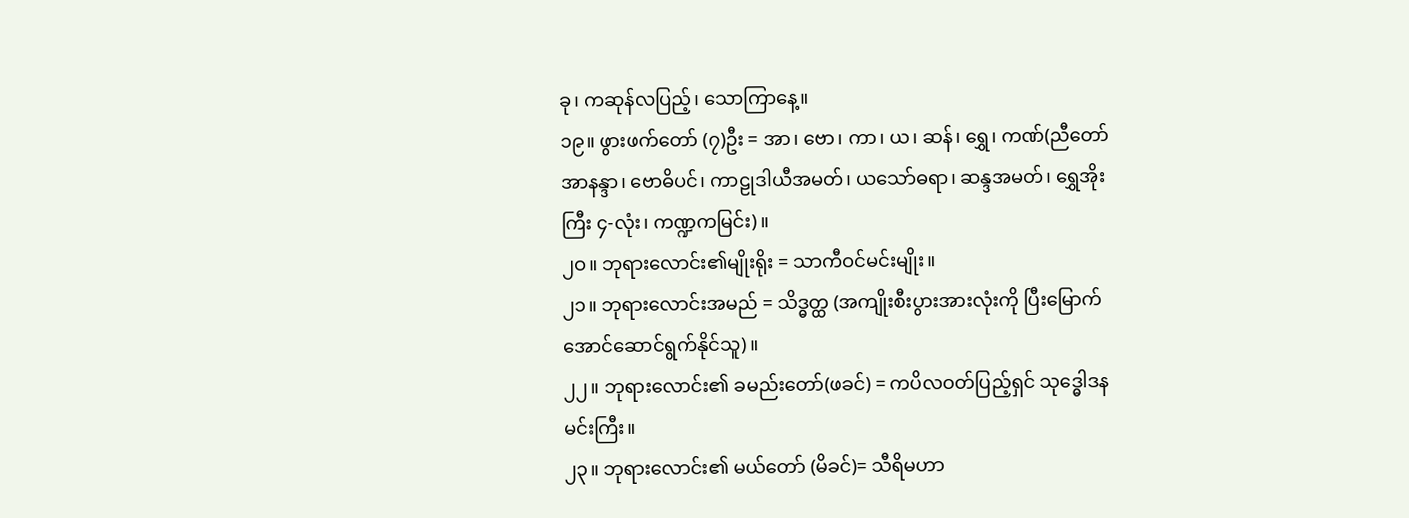ခု၊ ကဆုန်လပြည့်၊ သောကြာနေ့။
၁၉။ ဖွားဖက်တော် (၇)ဦး = အာ၊ ဗော၊ ကာ၊ ယ၊ ဆန်၊ ရွှေ၊ ကဏ်(ညီတော်အာနန္ဒာ၊ ဗောဓိပင်၊ ကာဠုဒါယီအမတ်၊ ယသော်ဓရာ၊ ဆန္ဒအမတ်၊ ရွှေအိုးကြီး ၄-လုံး၊ ကဏ္ဍကမြင်း)။
၂ဝ။ ဘုရားလောင်း၏မျိုးရိုး = သာကီဝင်မင်းမျိုး။
၂၁။ ဘုရားလောင်းအမည် = သိဒ္ဓတ္ထ (အကျိုးစီးပွားအားလုံးကို ပြီးမြောက်အောင်ဆောင်ရွက်နိုင်သူ)။
၂၂။ ဘုရားလောင်း၏ ခမည်းတော်(ဖခင်) = ကပိလဝတ်ပြည့်ရှင် သုဒ္ဓေါဒနမင်းကြီး။
၂၃။ ဘုရားလောင်း၏ မယ်တော် (မိခင်)= သီရိမဟာ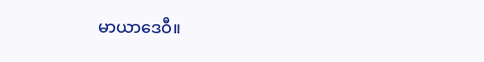မာယာဒေဝီ။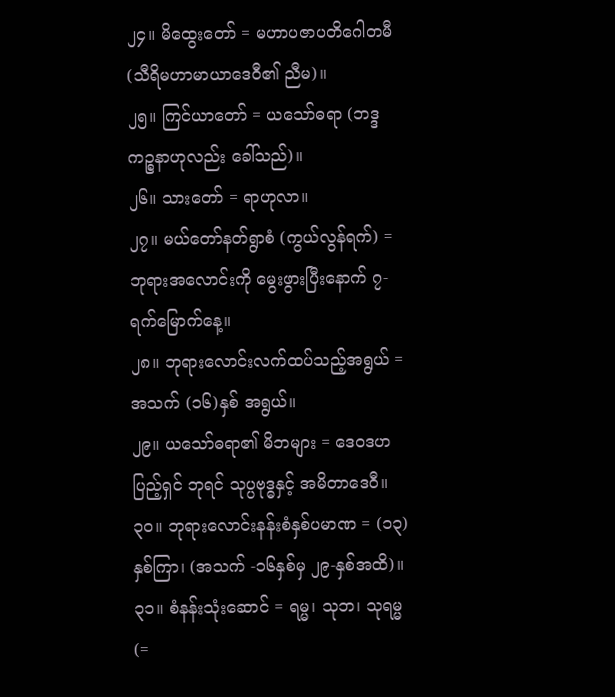၂၄။ မိထွေးတော် = မဟာပဇာပတိဂေါတမီ (သီရိမဟာမာယာဒေဝီ၏ ညီမ)။
၂၅။ ကြင်ယာတော် = ယသော်ဓရာ (ဘဒ္ဒကဉ္စနာဟုလည်း ခေါ်သည်)။
၂၆။ သားတော် = ရာဟုလာ။
၂၇။ မယ်တော်နတ်ရွာစံ (ကွယ်လွန်ရက်) = ဘုရားအလောင်းကို မွေးဖွားပြီးနောက် ၇-ရက်မြောက်နေ့။
၂၈။ ဘုရားလောင်းလက်ထပ်သည့်အရွယ် = အသက် (၁၆)နှစ် အရွယ်။
၂၉။ ယသော်ဓရာ၏ မိဘများ = ဒေဝဒဟပြည့်ရှင် ဘုရင် သုပ္ပဗုဒ္ဓနှင့် အမိတာဒေဝီ။
၃ဝ။ ဘုရားလောင်းနန်းစံနှစ်ပမာဏ = (၁၃) နှစ်ကြာ၊ (အသက် -၁၆နှစ်မှ ၂၉-နှစ်အထိ)။
၃၁။ စံနန်းသုံးဆောင် = ရမ္မ၊ သုဘ၊ သုရမ္မ (=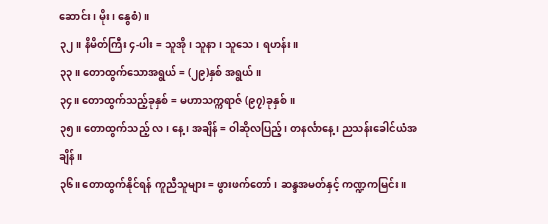ဆောင်း၊ မိုး၊ နွေစံ)။
၃၂။ နိမိတ်ကြီး ၄-ပါး = သူအို၊ သူနာ၊ သူသေ၊ ရဟန်း။
၃၃။ တောထွက်သောအရွယ် = (၂၉)နှစ် အရွယ်။
၃၄။ တောထွက်သည့်ခုနှစ် = မဟာသက္ကရာဇ် (၉၇)ခုနှစ်။
၃၅။ တောထွက်သည့် လ၊ နေ့၊ အချိန် = ဝါဆိုလပြည့်၊ တနင်္လာနေ့၊ ညသန်းခေါင်ယံအချိန်။
၃၆။ တောထွက်နိုင်ရန် ကူညီသူများ = ဖွားဖက်တော်၊ ဆန္ဒအမတ်နှင့် ကဏ္ဍကမြင်း။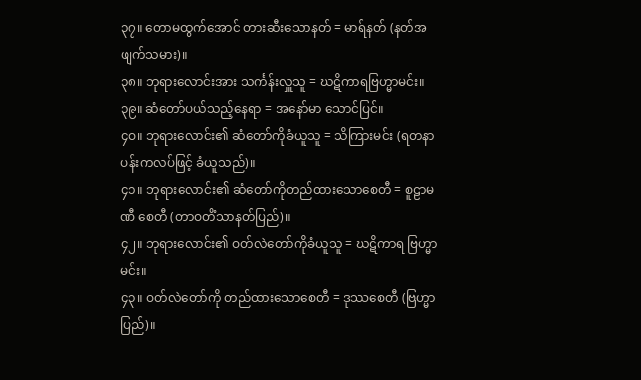၃၇။ တောမထွက်အောင် တားဆီးသောနတ် = မာရ်နတ် (နတ်အဖျက်သမား)။
၃၈။ ဘုရားလောင်းအား သင်္ကန်းလှူသူ = ဃဋိကာရဗြဟ္မာမင်း။
၃၉။ ဆံတော်ပယ်သည့်နေရာ = အနော်မာ သောင်ပြင်။
၄ဝ။ ဘုရားလောင်း၏ ဆံတော်ကိုခံယူသူ = သိကြားမင်း (ရတနာပန်းကလပ်ဖြင့် ခံယူသည်)။
၄၁။ ဘုရားလောင်း၏ ဆံတော်ကိုတည်ထားသောစေတီ = စူဠာမဏီ စေတီ (တာဝတိံသာနတ်ပြည်)။
၄၂။ ဘုရားလောင်း၏ ဝတ်လဲတော်ကိုခံယူသူ = ဃဋိကာရ ဗြဟ္မာမင်း။
၄၃။ ဝတ်လဲတော်ကို တည်ထားသောစေတီ = ဒုဿစေတီ (ဗြဟ္မာပြည်)။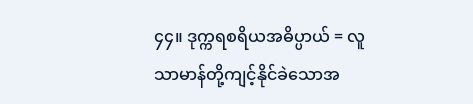၄၄။ ဒုက္ကရစရိယအဓိပ္ပာယ် = လူသာမာန်တို့ကျင့်နိုင်ခဲသောအ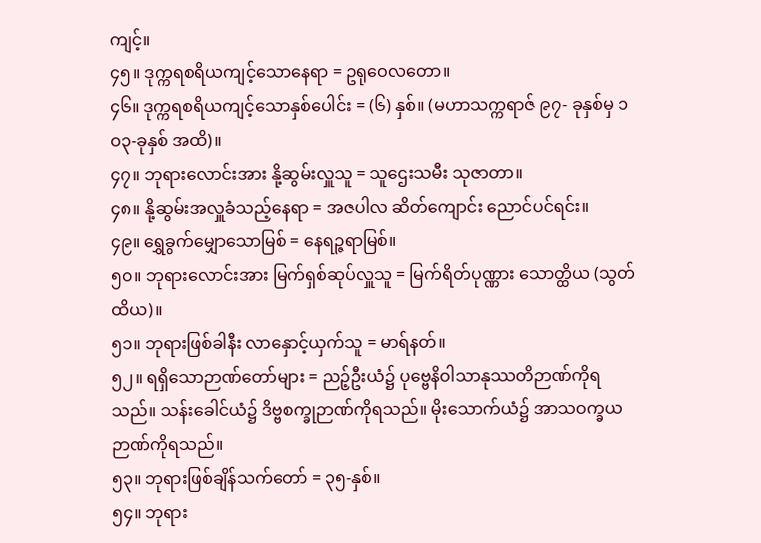ကျင့်။
၄၅။ ဒုက္ကရစရိယကျင့်သောနေရာ = ဥရုဝေလတော။
၄၆။ ဒုက္ကရစရိယကျင့်သောနှစ်ပေါင်း = (၆) နှစ်။ (မဟာသက္ကရာဇ် ၉၇- ခုနှစ်မှ ၁ဝ၃-ခုနှစ် အထိ)။
၄၇။ ဘုရားလောင်းအား နို့ဆွမ်းလှူသူ = သူဌေးသမီး သုဇာတာ။
၄၈။ နို့ဆွမ်းအလှူခံသည့်နေရာ = အဇပါလ ဆိတ်ကျောင်း ညောင်ပင်ရင်း။
၄၉။ ရွှေခွက်မျှောသောမြစ် = နေရဉ္ဇရာမြစ်။
၅၀။ ဘုရားလောင်းအား မြက်ရှစ်ဆုပ်လှူသူ = မြက်ရိတ်ပုဏ္ဏား သောတ္ထိယ (သွတ်ထိယ)။
၅၁။ ဘုရားဖြစ်ခါနီး လာနှောင့်ယှက်သူ = မာရ်နတ်။
၅၂။ ရရှိသောဉာဏ်တော်များ = ညဉ့်ဦးယံ၌ ပုဗ္ဗေနိဝါသာနုဿတိဉာဏ်ကိုရသည်။ သန်းခေါင်ယံ၌ ဒိဗ္ဗစက္ခုဉာဏ်ကိုရသည်။ မိုးသောက်ယံ၌ အာသဝက္ခယဉာဏ်ကိုရသည်။
၅၃။ ဘုရားဖြစ်ချိန်သက်တော် = ၃၅-နှစ်။
၅၄။ ဘုရား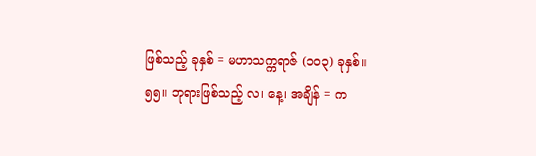ဖြစ်သည့် ခုနှစ် = မဟာသက္ကရာဇ် (၁ဝ၃) ခုနှစ်။
၅၅။ ဘုရားဖြစ်သည့် လ၊ နေ့၊ အချိန် = က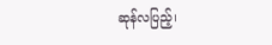ဆုန်လပြည့်၊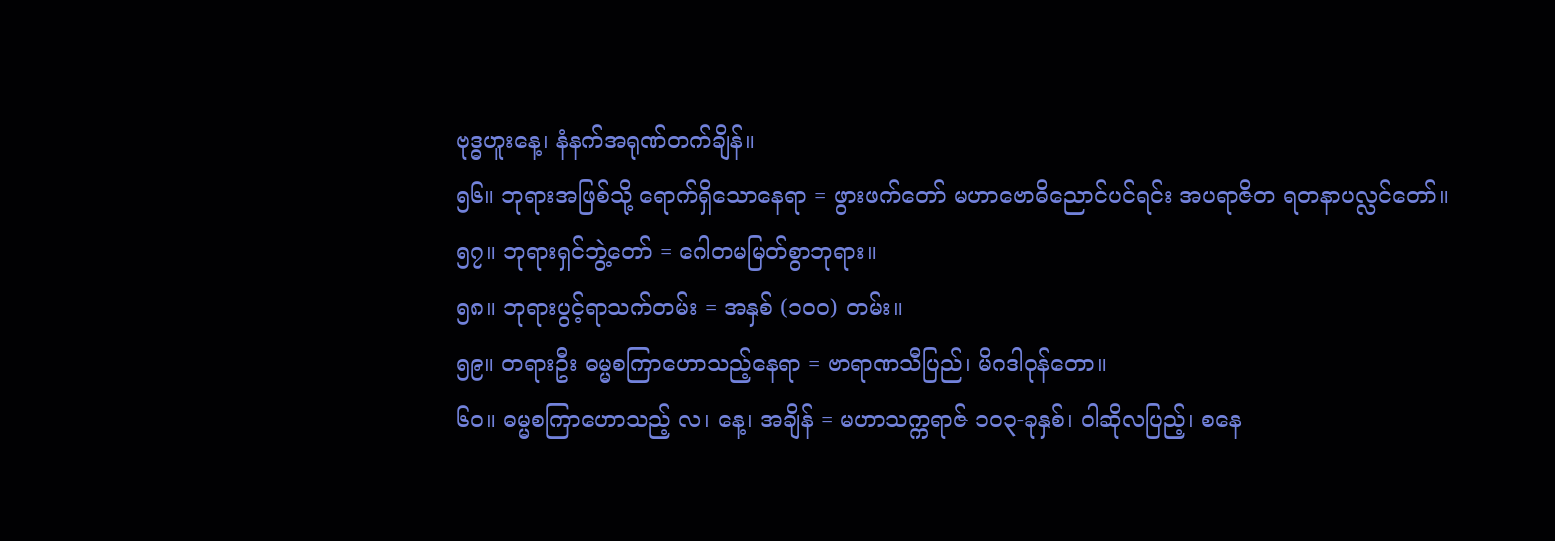ဗုဒ္ဓဟူးနေ့၊ နံနက်အရုဏ်တက်ချိန်။
၅၆။ ဘုရားအဖြစ်သို့ ရောက်ရှိသောနေရာ = ဖွားဖက်တော် မဟာဗောဓိညောင်ပင်ရင်း အပရာဇိတ ရတနာပလ္လင်တော်။
၅၇။ ဘုရားရှင်ဘွဲ့တော် = ဂေါတမမြတ်စွာဘုရား။
၅၈။ ဘုရားပွင့်ရာသက်တမ်း = အနှစ် (၁ဝဝ) တမ်း။
၅၉။ တရားဦး ဓမ္မစကြာဟောသည့်နေရာ = ဗာရာဏသီပြည်၊ မိဂဒါဝုန်တော။
၆ဝ။ ဓမ္မစကြာဟောသည့် လ၊ နေ့၊ အချိန် = မဟာသက္ကရာဇ် ၁၀၃-ခုနှစ်၊ ဝါဆိုလပြည့်၊ စနေ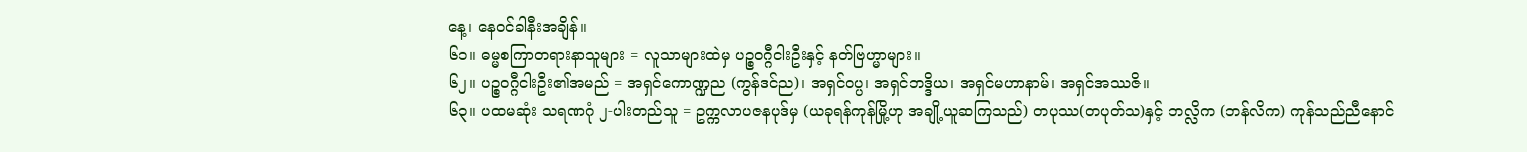နေ့၊ နေဝင်ခါနီးအချိန်။
၆၁။ ဓမ္မစကြာတရားနာသူများ = လူသာများထဲမှ ပဉ္စဝဂ္ဂီငါးဦးနှင့် နတ်ဗြဟ္မာများ။
၆၂။ ပဉ္စဝဂ္ဂီငါးဦး၏အမည် = အရှင်ကောဏ္ဍည (ကွန်ဒင်ည)၊ အရှင်ဝပ္ပ၊ အရှင်ဘဒ္ဒိယ၊ အရှင်မဟာနာမ်၊ အရှင်အဿဇိ။
၆၃။ ပထမဆုံး သရဏဂုံ ၂-ပါးတည်သူ = ဥက္ကလာပဇနပုဒ်မှ (ယခုရန်ကုန်မြို့ဟု အချို့ယူဆကြသည်) တပုဿ(တပုတ်သ)နှင့် ဘလ္လိက (ဘန်လိက) ကုန်သည်ညီနောင်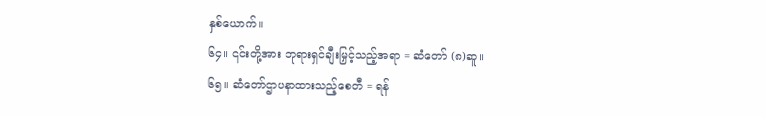နှစ်ယောက်။
၆၄။ ၎င်းတို့အား ဘုရားရှင်ချီးမြှင့်သည့်အရာ = ဆံတော် (၈)ဆူ။
၆၅။ ဆံတော်ဌာပနာထားသည့်စေတီ = ရန်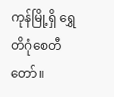ကုန်မြို့ရှိ ရွှေတိဂုံစေတီတော်။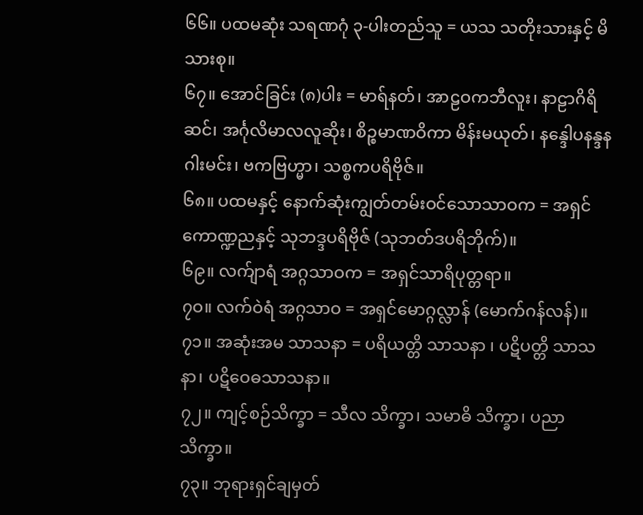၆၆။ ပထမဆုံး သရဏဂုံ ၃-ပါးတည်သူ = ယသ သတိုးသားနှင့် မိသားစု။
၆၇။ အောင်ခြင်း (၈)ပါး = မာရ်နတ်၊ အာဠဝကဘီလူး၊ နာဠာဂိရိဆင်၊ အင်္ဂုလိမာလလူဆိုး၊ စိဉ္စမာဏဝိကာ မိန်းမယုတ်၊ နန္ဒေါပနန္ဒနဂါးမင်း၊ ဗကဗြဟ္မာ၊ သစ္စကပရိဗိုဇ်။
၆၈။ ပထမနှင့် နောက်ဆုံးကျွတ်တမ်းဝင်သောသာဝက = အရှင်ကောဏ္ဍညနှင့် သုဘဒ္ဒပရိဗိုဇ် (သုဘတ်ဒပရိဘိုက်)။
၆၉။ လက်ျာရံ အဂ္ဂသာဝက = အရှင်သာရိပုတ္တရာ။
၇ဝ။ လက်ဝဲရံ အဂ္ဂသာဝ = အရှင်မောဂ္ဂလ္လာန် (မောက်ဂန်လန်)။
၇၁။ အဆုံးအမ သာသနာ = ပရိယတ္တိ သာသနာ ၊ ပဋိပတ္တိ သာသနာ၊ ပဋိဝေဓသာသနာ။
၇၂။ ကျင့်စဉ်သိက္ခာ = သီလ သိက္ခာ၊ သမာဓိ သိက္ခာ၊ ပညာ သိက္ခာ။
၇၃။ ဘုရားရှင်ချမှတ်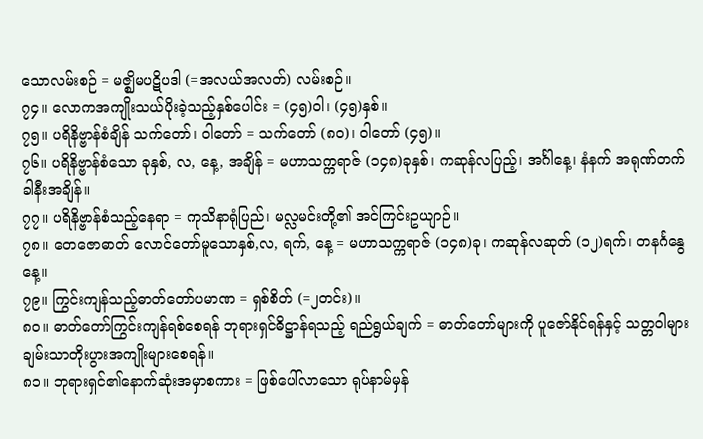သောလမ်းစဉ် = မဇ္ဈိမပဋိပဒါ (=အလယ်အလတ်) လမ်းစဉ်။
၇၄။ လောကအကျိုးသယ်ပိုးခဲ့သည့်နှစ်ပေါင်း = (၄၅)ဝါ၊ (၄၅)နှစ်။
၇၅။ ပရိနိဗ္ဗာန်စံချိန် သက်တော်၊ ဝါတော် = သက်တော် (၈ဝ)၊ ဝါတော် (၄၅)။
၇၆။ ပရိနိဗ္ဗာန်စံသော ခုနှစ်, လ, နေ့, အချိန် = မဟာသက္ကရာဇ် (၁၄၈)ခုနှစ်၊ ကဆုန်လပြည့်၊ အင်္ဂါနေ့၊ နံနက် အရုဏ်တက်ခါနီးအချိန်။
၇၇။ ပရိနိဗ္ဗာန်စံသည့်နေရာ = ကုသိနာရုံပြည်၊ မလ္လမင်းတို့၏ အင်ကြင်းဥယျာဉ်။
၇၈။ တေဇောဓာတ် လောင်တော်မူသောနှစ်,လ, ရက်, နေ့ = မဟာသက္ကရာဇ် (၁၄၈)ခု၊ ကဆုန်လဆုတ် (၁၂)ရက်၊ တနင်္ဂနွေနေ့။
၇၉။ ကြွင်းကျန်သည့်ဓာတ်တော်ပမာဏ = ရှစ်စိတ် (=၂တင်း)။
၈ဝ။ ဓာတ်တော်ကြွင်းကျန်ရစ်စေရန် ဘုရားရှင်ဓိဋ္ဌာန်ရသည့် ရည်ရွယ်ချက် = ဓာတ်တော်များကို ပူဇော်နိုင်ရန်နှင့် သတ္တဝါများ ချမ်းသာတိုးပွားအကျိုးများစေရန်။
၈၁။ ဘုရားရှင်၏နောက်ဆုံးအမှာစကား = ဖြစ်ပေါ်လာသော ရုပ်နာမ်မှန်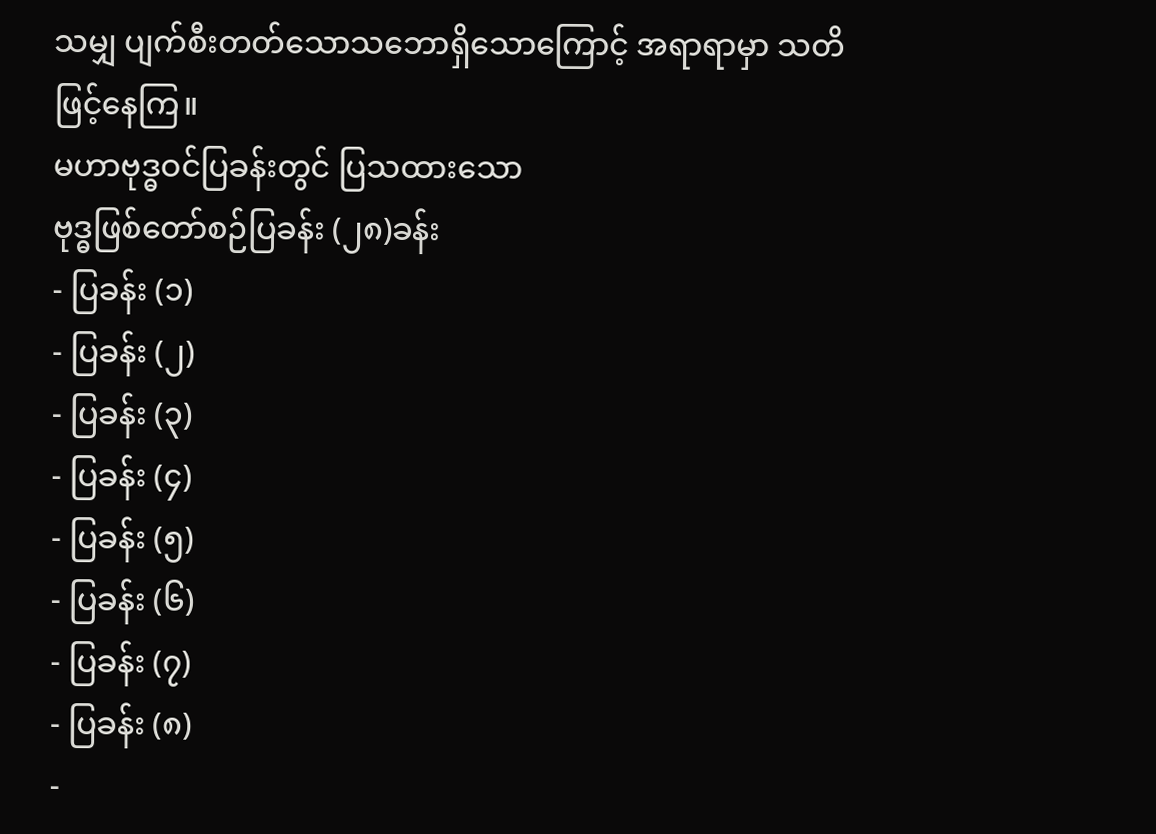သမျှ ပျက်စီးတတ်သောသဘောရှိသောကြောင့် အရာရာမှာ သတိဖြင့်နေကြ။
မဟာဗုဒ္ဓဝင်ပြခန်းတွင် ပြသထားသော
ဗုဒ္ဓဖြစ်တော်စဉ်ပြခန်း (၂၈)ခန်း
- ပြခန်း (၁)
- ပြခန်း (၂)
- ပြခန်း (၃)
- ပြခန်း (၄)
- ပြခန်း (၅)
- ပြခန်း (၆)
- ပြခန်း (၇)
- ပြခန်း (၈)
-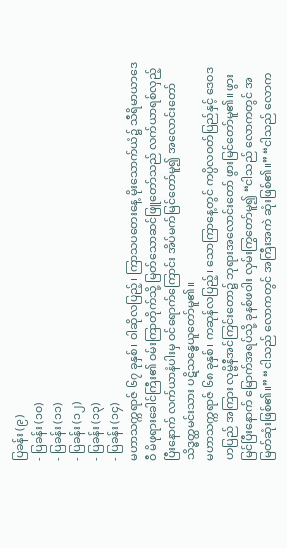ပြခန်း (၉)
- ပြခန်း (၁၀)
- ပြခန်း (၁၁)
- ပြခန်း (၁၂)
- ပြခန်း (၁၃)
- ပြခန်း (၁၄)
မဟာသက္ကရာဇ် ၆၇ ခုနှစ်၊ ဝါဆိုလပြည့်၊ ကြာသပတေးနေ့ မိုးသောက်ယံ၌ သီရိမာယာဒေဝီ မိဖုရားခေါင်ကြီး၏ ဝမ်းကြာတိုက်သို့ မြတ်သောဆင်ဖြူတော်သည် လက်ယာရစ်လှည့်ပြီးနောက် လက်ယာနံပါးမှ ဝင်ရောက်ကြောင်း အိပ်မက်မြင်တော်မူ၍ အလောင်းတော် သိဒ္ဓတ္ထမင်းသား ပဋိသန္ဓေယူတော်မူ၏။
မဟာသက္ကရာဇ် ၆၈ ခုနှစ်၊ ကဆုန်လပြည့်၊ သောကြာနေ့တွင် ကပ္ပိလဝတ်ပြည်နှင့် ဒေဝဒဟပြည် အကြား လုမ္ဗိနီအင်ကြင်းတော၌ ဘုရားအလောင်းတော် ဖွားမြင်တော်မူ၏။ ဖွားမြင်ပြီးနောက် မြောက်အရပ်သို့ ခုနစ်ဖဝါး လှမ်းကြွတော်မူ၍ “ငါသည် လောကတွင် အမြတ်ဆုံးဖြစ်၏။” “ငါသည် လောကတွင် အကြီးအကဲ ဆုံးဖြစ်၏။” “ငါသည် လောက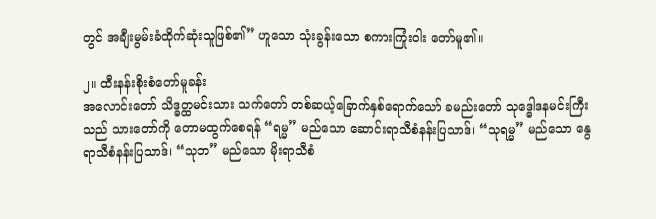တွင် အချီးမွမ်းခံထိုက်ဆုံးသူဖြစ်၏” ဟူသော သုံးခွန်းသော စကားကြုံးဝါး တော်မူ၏။

၂။ ထီးနန်းစိုးစံတော်မူခန်း
အလောင်းတော် သိဒ္ဓတ္ထမင်းသား သက်တော် တစ်ဆယ့်ခြောက်နှစ်ရောက်သော် ခမည်းတော် သုဒ္ဓေါဒနမင်းကြီးသည် သားတော်ကို တောမထွက်စေရန် “ရမ္မ” မည်သော ဆောင်းရာသီစံနန်းပြသာဒ်၊ “သုရမ္မ” မည်သော နွေရာသီစံနန်းပြသာဒ်၊ “သုဘ” မည်သော မိုးရာသီစံ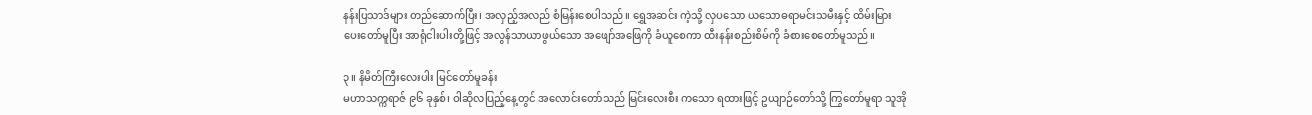နန်းပြသာဒ်များ တည်ဆောက်ပြီး၊ အလှည့်အလည် စံမြန်းစေပါသည်။ ရွှေအဆင်း ကဲ့သို့ လှပသော ယသောဓရာမင်းသမီးနှင့် ထိမ်းမြား ပေးတော်မူပြီး အာရုံငါးပါးတို့ဖြင့် အလွန်သာယာဖွယ်သော အဖျော်အဖြေကို ခံယူစေကာ ထီးနန်းစည်းစိမ်ကို ခံစားစေတော်မူသည်။

၃။ နိမိတ်ကြီးလေးပါး မြင်တော်မူခန်း
မဟာသက္ကရာဇ် ၉၆ ခုနှစ်၊ ဝါဆိုလပြည့်နေ့တွင် အလောင်းတော်သည် မြင်းလေးစီး ကသော ရထားဖြင့် ဥယျာဉ်တော်သို့ ကြွတော်မူရာ သူအို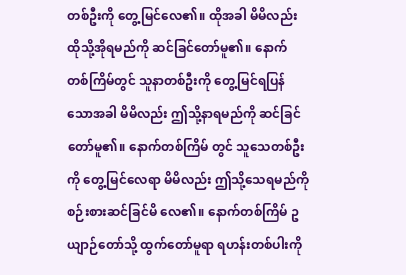တစ်ဦးကို တွေ့မြင်လေ၏။ ထိုအခါ မိမိလည်း ထိုသို့အိုရမည်ကို ဆင်ခြင်တော်မူ၏။ နောက်တစ်ကြိမ်တွင် သူနာတစ်ဦးကို တွေ့မြင်ရပြန်သောအခါ မိမိလည်း ဤသို့နာရမည်ကို ဆင်ခြင်တော်မူ၏။ နောက်တစ်ကြိမ် တွင် သူသေတစ်ဦးကို တွေ့မြင်လေရာ မိမိလည်း ဤသို့သေရမည်ကို စဉ်းစားဆင်ခြင်မိ လေ၏။ နောက်တစ်ကြိမ် ဥယျာဉ်တော်သို့ ထွက်တော်မူရာ ရဟန်းတစ်ပါးကို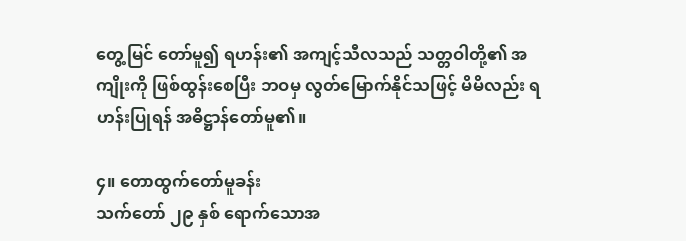တွေ့မြင် တော်မူ၍ ရဟန်း၏ အကျင့်သီလသည် သတ္တဝါတို့၏ အကျိုးကို ဖြစ်ထွန်းစေပြီး ဘဝမှ လွတ်မြောက်နိုင်သဖြင့် မိမိလည်း ရဟန်းပြုရန် အဓိဋ္ဌာန်တော်မူ၏။

၄။ တောထွက်တော်မူခန်း
သက်တော် ၂၉ နှစ် ရောက်သောအ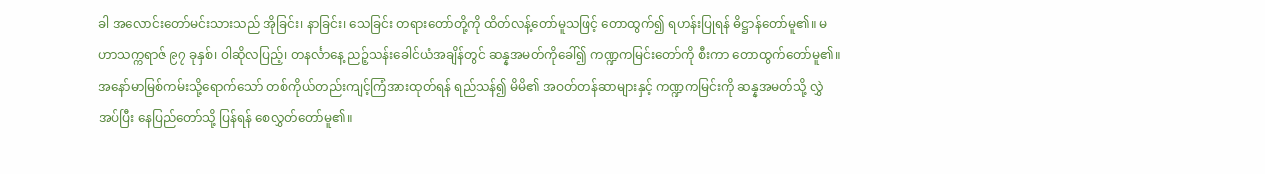ခါ အလောင်းတော်မင်းသားသည် အိုခြင်း၊ နာခြင်း၊ သေခြင်း တရားတော်တို့ကို ထိတ်လန့်တော်မူသဖြင့် တောထွက်၍ ရဟန်းပြုရန် ဓိဋ္ဌာန်တော်မူ၏။ မဟာသက္ကရာဇ် ၉၇ ခုနှစ်၊ ဝါဆိုလပြည့်၊ တနင်္လာနေ့ ညဉ့်သန်းခေါင်ယံအချိန်တွင် ဆန္နအမတ်ကိုခေါ်၍ ကဏ္ဍကမြင်းတော်ကို စီးကာ တောထွက်တော်မူ၏။ အနော်မာမြစ်ကမ်းသို့ရောက်သော် တစ်ကိုယ်တည်းကျင့်ကြံအားထုတ်ရန် ရည်သန်၍ မိမိ၏ အဝတ်တန်ဆာများနှင့် ကဏ္ဍကမြင်းကို ဆန္နအမတ်သို့ လွှဲအပ်ပြီး နေပြည်တော်သို့ ပြန်ရန် စေလွှတ်တော်မူ၏။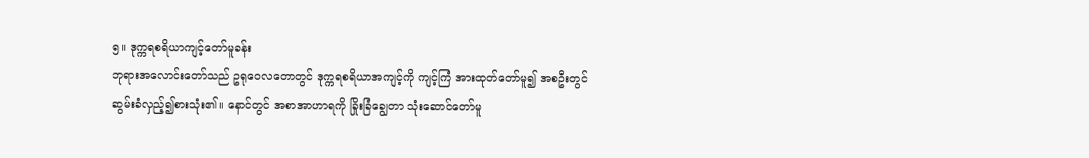၅။ ဒုက္ကရစရိယာကျင့်တော်မူခန်း
ဘုရားအလောင်းတော်သည် ဥရုဝေလတောတွင် ဒုက္ကရစရိယာအကျင့်ကို ကျင့်ကြံ အားထုတ်တော်မူ၍ အစဦးတွင် ဆွမ်းခံလှည့်၍စားသုံး၏။ နောင်တွင် အစာအာဟာရကို ခြိုးခြံချွေတာ သုံးဆောင်တော်မူ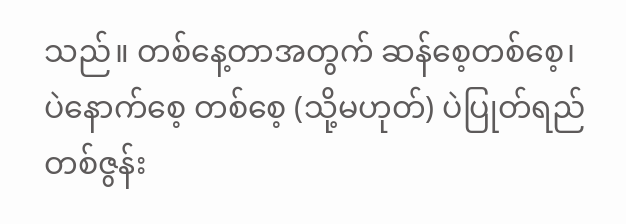သည်။ တစ်နေ့တာအတွက် ဆန်စေ့တစ်စေ့၊ ပဲနောက်စေ့ တစ်စေ့ (သို့မဟုတ်) ပဲပြုတ်ရည် တစ်ဇွန်း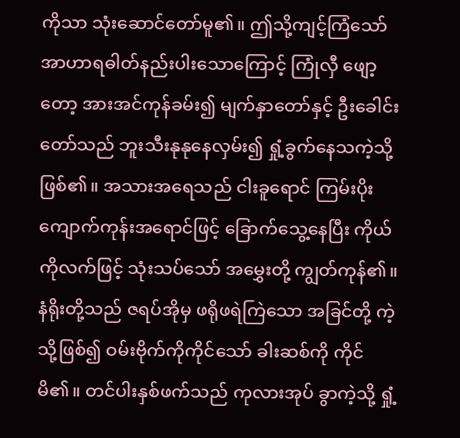ကိုသာ သုံးဆောင်တော်မူ၏။ ဤသို့ကျင့်ကြံသော် အာဟာရဓါတ်နည်းပါးသောကြောင့် ကြုံလှီ ဖျော့တော့ အားအင်ကုန်ခမ်း၍ မျက်နှာတော်နှင့် ဦးခေါင်းတော်သည် ဘူးသီးနုနုနေလှမ်း၍ ရှုံ့ခွက်နေသကဲ့သို့ ဖြစ်၏။ အသားအရေသည် ငါးခူရောင် ကြမ်းပိုးကျောက်ကုန်းအရောင်ဖြင့် ခြောက်သွေ့နေပြီး ကိုယ်ကိုလက်ဖြင့် သုံးသပ်သော် အမွှေးတို့ ကျွတ်ကုန်၏။ နံရိုးတို့သည် ဇရပ်အိုမှ ဖရိုဖရဲကြဲသော အခြင်တို့ ကဲ့သို့ဖြစ်၍ ဝမ်းဗိုက်ကိုကိုင်သော် ခါးဆစ်ကို ကိုင်မိ၏။ တင်ပါးနှစ်ဖက်သည် ကုလားအုပ် ခွာကဲ့သို့ ရှုံ့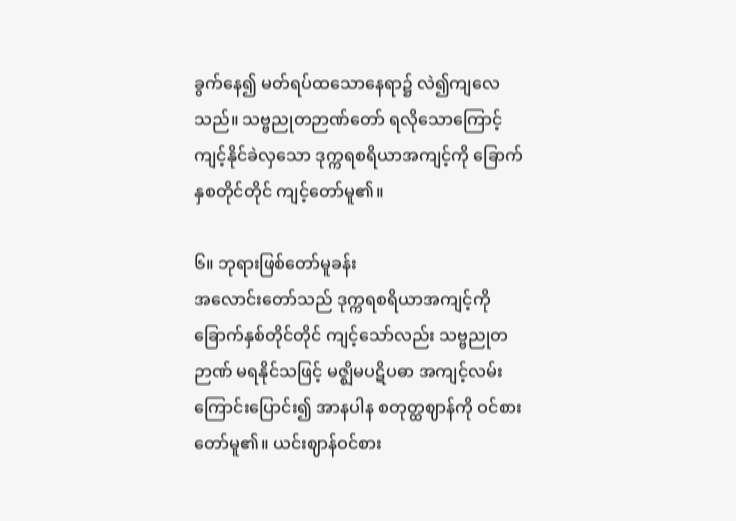ခွက်နေ၍ မတ်ရပ်ထသောနေရာ၌ လဲ၍ကျလေသည်။ သဗ္ဗညုတဉာဏ်တော် ရလိုသောကြောင့် ကျင့်နိုင်ခဲလှသော ဒုက္ကရစရိယာအကျင့်ကို ခြောက်နှစတိုင်တိုင် ကျင့်တော်မူ၏။

၆။ ဘုရားဖြစ်တော်မူခန်း
အလောင်းတော်သည် ဒုက္ကရစရိယာအကျင့်ကို ခြောက်နှစ်တိုင်တိုင် ကျင့်သော်လည်း သဗ္ဗညုတဉာဏ် မရနိုင်သဖြင့် မဇ္ဈိမပဋိပဓာ အကျင့်လမ်းကြောင်းပြောင်း၍ အာနပါန စတုတ္ထဈာန်ကို ဝင်စားတော်မူ၏။ ယင်းဈာန်ဝင်စား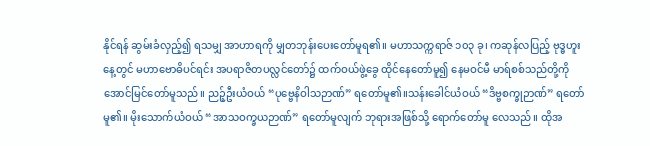နိုင်ရန် ဆွမ်းခံလှည့်၍ ရသမျှ အာဟာရကို မျှတဘုန်းပေးတော်မူရ၏။ မဟာသက္ကရာဇ် ၁၀၃ ခု၊ ကဆုန်လပြည့် ဗုဒ္ဓဟူး နေ့တွင် မဟာဗောဓိပင်ရင်း အပရာဇိတပလ္လင်တော်၌ ထက်ဝယ်ဖွဲ့ခွေ ထိုင်နေတော်မူ၍ နေမဝင်မီ မာရ်စစ်သည်တို့ကို အောင်မြင်တော်မူသည်။ ညဉ့်ဦးယံဝယ် “ပုဗ္ဗေနိဝါသဉာဏ်” ရတော်မူ၏။သန်းခေါင်ယံဝယ် “ဒိဗ္ဗစက္ခုဉာဏ်” ရတော်မူ၏။ မိုးသောက်ယံဝယ် “အာသဝက္ခယဉာဏ်” ရတော်မူလျက် ဘုရားအဖြစ်သို့ ရောက်တော်မူ လေသည်။ ထိုအ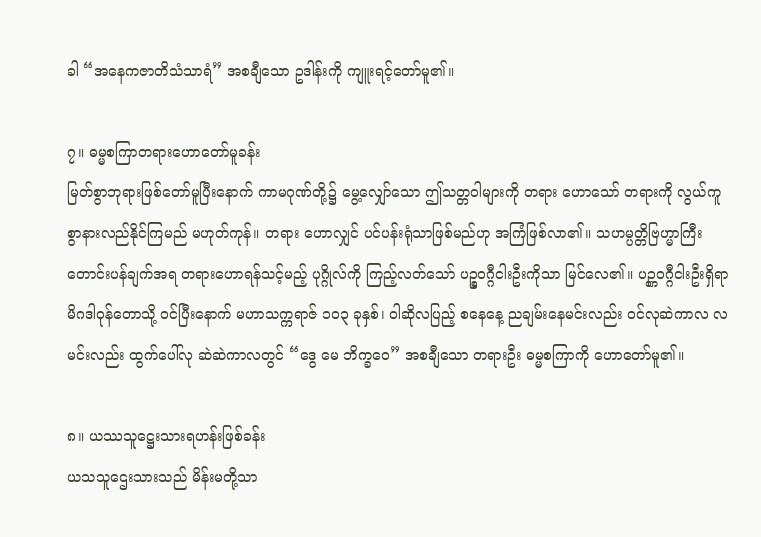ခါ “အနေကဇာတိသံသာရံ” အစချီသော ဥဒါန်းကို ကျူးရင့်တော်မူ၏။

၇။ ဓမ္မစကြာတရားဟောတော်မူခန်း
မြတ်စွာဘုရားဖြစ်တော်မူပြီးနောက် ကာမဂုဏ်တို့၌ မွေ့လျှော်သော ဤသတ္တဝါများကို တရား ဟောသော် တရားကို လွယ်ကူစွာနားလည်နိုင်ကြမည် မဟုတ်ကုန်။ တရား ဟောလျှင် ပင်ပန်းရုံသာဖြစ်မည်ဟု အကြံဖြစ်လာ၏။ သဟမ္ပတ္တိဗြဟ္မာကြီး တောင်းပန်ချက်အရ တရားဟောရန်သင့်မည့် ပုဂ္ဂိုလ်ကို ကြည့်လတ်သော် ပဉ္စဝဂ္ဂီငါးဦးကိုသာ မြင်လေ၏။ ပဉ္ဏဝဂ္ဂီငါးဦးရှိရာ မိဂဒါဝုန်တောသို့ ဝင်ပြီးနောက် မဟာသက္ကရာဇ် ၁၀၃ ခုနှစ်၊ ဝါဆိုလပြည့် စနေနေ့ ညချမ်းနေမင်းလည်း ဝင်လုဆဲကာလ လမင်းလည်း ထွက်ပေါ်လု ဆဲဆဲကာလတွင် “ဒွေ မေ ဘိက္ခဝေ” အစချီသော တရားဦး ဓမ္မစကြာကို ဟောတော်မူ၏။

၈။ ယဿသူဋ္ဌေးသားရဟန်းဖြစ်ခန်း
ယသသူဌေးသားသည် မိန်းမတို့သာ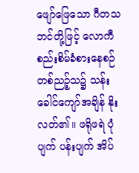ဖျော်ဖြေသော ဂီတသဘင်တို့ဖြင့် လောကီ စည်းစိမ်ခံစားနေစဉ် တစ်ညဉ့်သ၌ သန်းခေါင်ကျော်အချိန် နိုးလတ်၏။ ဖရိုဖရဲ ပုံပျက် ပန်းပျက် အိပ်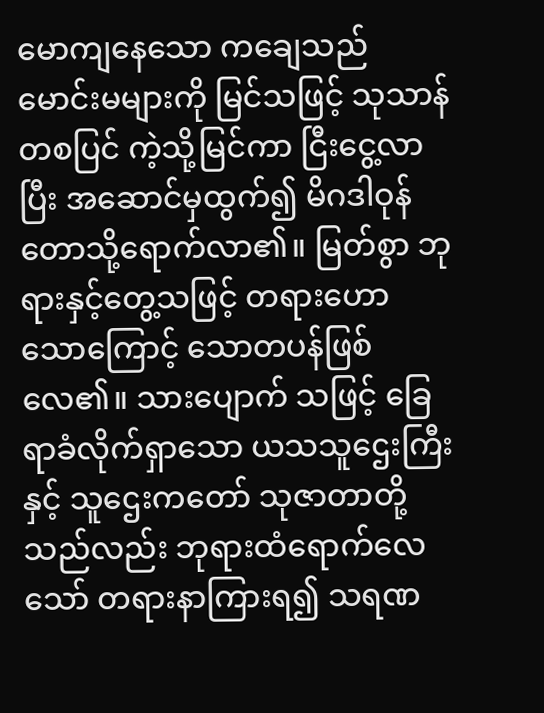မောကျနေသော ကချေသည် မောင်းမများကို မြင်သဖြင့် သုသာန်တစပြင် ကဲ့သို့မြင်ကာ ငြီးငွေ့လာပြီး အဆောင်မှထွက်၍ မိဂဒါဝုန်တောသို့ရောက်လာ၏။ မြတ်စွာ ဘုရားနှင့်တွေ့သဖြင့် တရားဟောသောကြောင့် သောတပန်ဖြစ်လေ၏။ သားပျောက် သဖြင့် ခြေရာခံလိုက်ရှာသော ယသသူဌေးကြီးနှင့် သူဌေးကတော် သုဇာတာတို့သည်လည်း ဘုရားထံရောက်လေသော် တရားနာကြားရ၍ သရဏ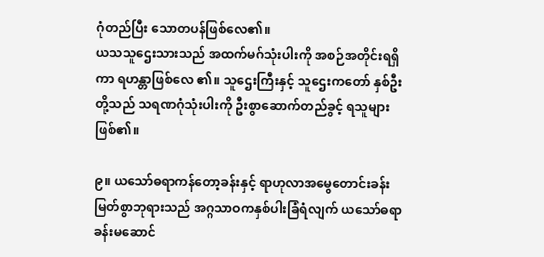ဂုံတည်ပြီး သောတပန်ဖြစ်လေ၏။
ယသသူဌေးသားသည် အထက်မဂ်သုံးပါးကို အစဉ်အတိုင်းရရှိကာ ရဟန္တာဖြစ်လေ ၏။ သူဌေးကြီးနှင့် သူဌေးကတော် နှစ်ဦးတို့သည် သရဏဂုံသုံးပါးကို ဦးစွာဆောက်တည်ခွင့် ရသူများဖြစ်၏။

၉။ ယသော်ဓရာကန်တော့ခန်းနှင့် ရာဟုလာအမွေတောင်းခန်း
မြတ်စွာဘုရားသည် အဂ္ဂသာဝကနှစ်ပါးခြံရံလျက် ယသော်ဓရာခန်းမဆောင်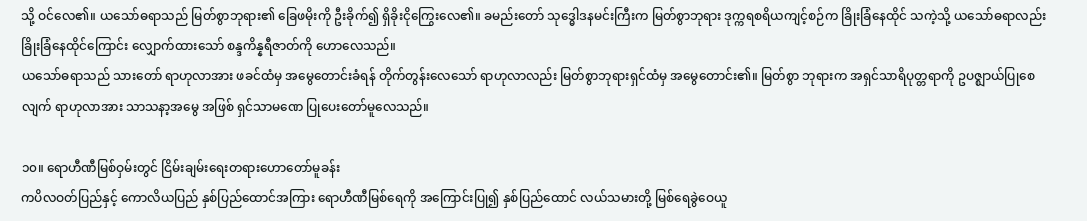သို့ ဝင်လေ၏။ ယသော်ဓရာသည် မြတ်စွာဘုရား၏ ခြေဖမိုးကို ဦးခိုက်၍ ရှိခိုးငိုကြွေးလေ၏။ ခမည်းတော် သုဒ္ဓေါဒနမင်းကြီးက မြတ်စွာဘုရား ဒုက္ကရစရိယကျင့်စဉ်က ခြိုးခြံနေထိုင် သကဲ့သို့ ယသော်ဓရာလည်း ခြိုးခြံနေထိုင်ကြောင်း လျှောက်ထားသော် စန္ဒကိန္နရီဇာတ်ကို ဟောလေသည်။
ယသော်ဓရာသည် သားတော် ရာဟုလာအား ဖခင်ထံမှ အမွေတောင်းခံရန် တိုက်တွန်းလေသော် ရာဟုလာလည်း မြတ်စွာဘုရားရှင်ထံမှ အမွေတောင်း၏။ မြတ်စွာ ဘုရားက အရှင်သာရိပုတ္တရာကို ဥပဇ္ဈာယ်ပြုစေလျက် ရာဟုလာအား သာသနာ့အမွေ အဖြစ် ရှင်သာမဏေ ပြုပေးတော်မူလေသည်။

၁၀။ ရောဟီဏီမြစ်ဝှမ်းတွင် ငြိမ်းချမ်းရေးတရားဟောတော်မူခန်း
ကပိလဝတ်ပြည်နှင့် ကောလိယပြည် နှစ်ပြည်ထောင်အကြား ရောဟီဏီမြစ်ရေကို အကြောင်းပြု၍ နှစ်ပြည်ထောင် လယ်သမားတို့ မြစ်ရေခွဲဝေယူ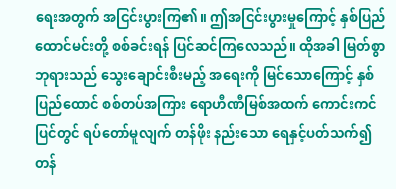ရေးအတွက် အငြင်းပွားကြ၏။ ဤအငြင်းပွားမှုကြောင့် နှစ်ပြည်ထောင်မင်းတို့ စစ်ခင်းရန် ပြင်ဆင်ကြလေသည်။ ထိုအခါ မြတ်စွာဘုရားသည် သွေးချောင်းစီးမည့် အရေးကို မြင်သောကြောင့် နှစ်ပြည်ထောင် စစ်တပ်အကြား ရောဟီဏီမြစ်အထက် ကောင်းကင်ပြင်တွင် ရပ်တော်မူလျက် တန်ဖိုး နည်းသော ရေနှင့်ပတ်သက်၍ တန်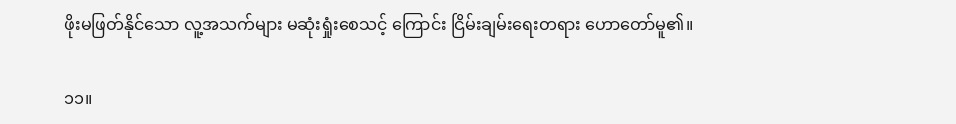ဖိုးမဖြတ်နိုင်သော လူ့အသက်များ မဆုံးရှုံးစေသင့် ကြောင်း ငြိမ်းချမ်းရေးတရား ဟောတော်မူ၏။

၁၁။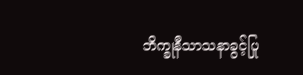ဘိက္ခုနီသာသနာခွင့်ပြု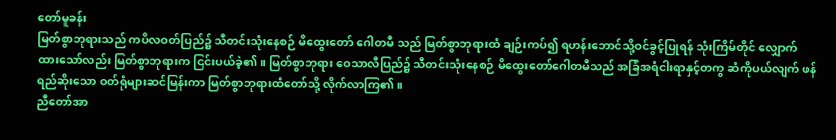တော်မူခန်း
မြတ်စွာဘုရားသည် ကပိလဝတ်ပြည်၌ သီတင်းသုံးနေစဉ် မိထွေးတော် ဂေါတမီ သည် မြတ်စွာဘုရားထံ ချဉ်းကပ်၍ ရဟန်းဘောင်သို့ဝင်ခွင့်ပြုရန် သုံးကြိမ်တိုင် လျှောက်ထားသော်လည်း မြတ်စွာဘုရားက ငြင်းပယ်ခဲ့၏။ မြတ်စွာဘုရား ဝေသာလီပြည်၌ သီတင်းသုံးနေစဉ် မိထွေးတော်ဂေါတမီသည် အခြံအရံငါးရာနှင့်တကွ ဆံကိုပယ်လျက် ဖန်ရည်ဆိုးသော ဝတ်ရုံများဆင်မြန်းကာ မြတ်စွာဘုရားထံတော်သို့ လိုက်လာကြ၏။
ညီတော်အာ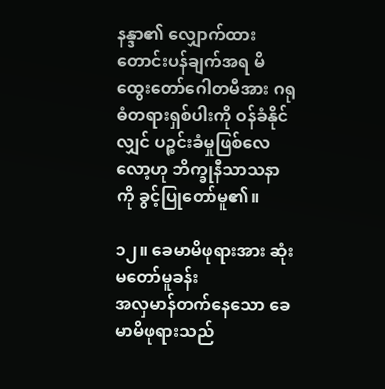နန္ဒာ၏ လျှောက်ထားတောင်းပန်ချက်အရ မိထွေးတော်ဂေါတမီအား ဂရုဓံတရားရှစ်ပါးကို ဝန်ခံနိုင်လျှင် ပဉ္စင်းခံမှုဖြစ်လေလော့ဟု ဘိက္ခုနီသာသနာကို ခွင့်ပြုတော်မူ၏။

၁၂။ ခေမာမိဖုရားအား ဆုံးမတော်မူခန်း
အလှမာန်တက်နေသော ခေမာမိဖုရားသည်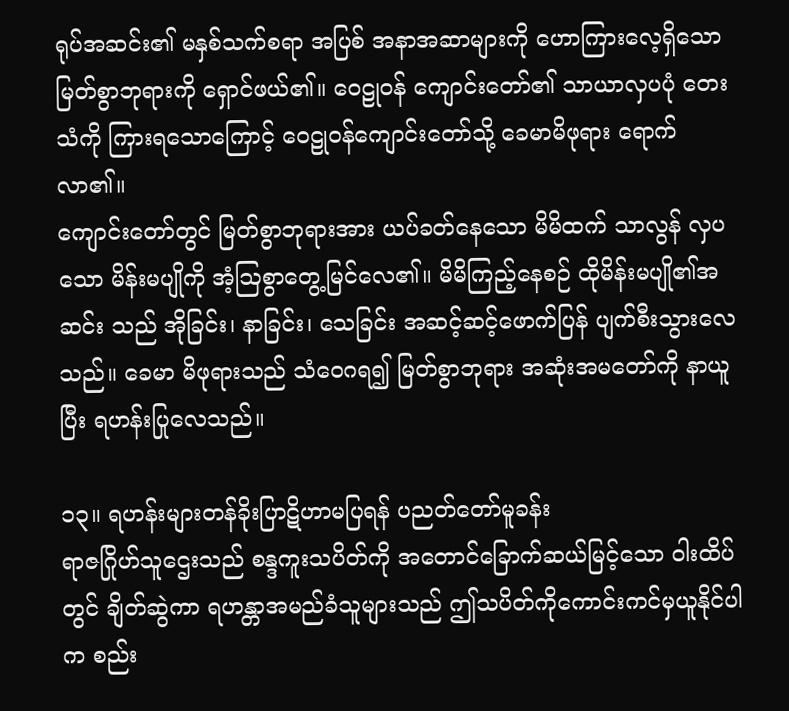ရုပ်အဆင်း၏ မနှစ်သက်စရာ အပြစ် အနာအဆာများကို ဟောကြားလေ့ရှိသော မြတ်စွာဘုရားကို ရှောင်ဖယ်၏။ ဝေဠုဝန် ကျောင်းတော်၏ သာယာလှပပုံ တေးသံကို ကြားရသောကြောင့် ဝေဠုဝန်ကျောင်းတော်သို့ ခေမာမိဖုရား ရောက်လာ၏။
ကျောင်းတော်တွင် မြတ်စွာဘုရားအား ယပ်ခတ်နေသော မိမိထက် သာလွန် လှပသော မိန်းမပျိုကို အံ့ဩစွာတွေ့မြင်လေ၏။ မိမိကြည့်နေစဉ် ထိုမိန်းမပျို၏အဆင်း သည် အိုခြင်း၊ နာခြင်း၊ သေခြင်း အဆင့်ဆင့်ဖောက်ပြန် ပျက်စီးသွားလေသည်။ ခေမာ မိဖုရားသည် သံဝေဂရ၍ မြတ်စွာဘုရား အဆုံးအမတော်ကို နာယူပြီး ရဟန်းပြုလေသည်။

၁၃။ ရဟန်းများတန်ခိုးပြာဋိဟာမပြရန် ပညတ်တော်မူခန်း
ရာဇဂြိုဟ်သူဌေးသည် စန္ဒကူးသပိတ်ကို အတောင်ခြောက်ဆယ်မြင့်သော ဝါးထိပ် တွင် ချိတ်ဆွဲကာ ရဟန္တာအမည်ခံသူများသည် ဤသပိတ်ကိုကောင်းကင်မှယူနိုင်ပါက စည်း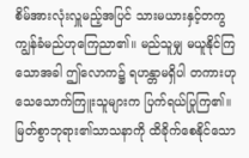စိမ်အားလုံးလှူမည့်အပြင် သားမယားနှင့်တကွ ကျွန်ခံမည်ဟုကြေညာ၏။ မည်သူမျှ မယူနိုင်ကြသောအခါ ဤလောက၌ ရဟန္တာမရှိပါ တကားဟု သေသောက်ကြူးသူများက ပြက်ရယ်ပြုကြ၏။
မြတ်စွာဘုရား၏သာသနာကို ထိခိုက်စေနိုင်သော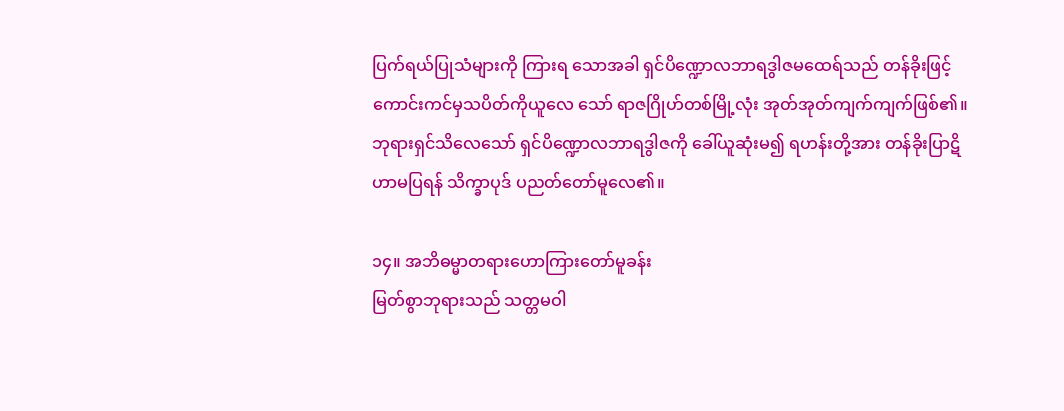ပြက်ရယ်ပြုသံများကို ကြားရ သောအခါ ရှင်ပိဏ္ဍောလဘာရဒွါဇမထေရ်သည် တန်ခိုးဖြင့် ကောင်းကင်မှသပိတ်ကိုယူလေ သော် ရာဇဂြိုဟ်တစ်မြို့လုံး အုတ်အုတ်ကျက်ကျက်ဖြစ်၏။ ဘုရားရှင်သိလေသော် ရှင်ပိဏ္ဍောလဘာရဒွါဇကို ခေါ်ယူဆုံးမ၍ ရဟန်းတို့အား တန်ခိုးပြာဋိဟာမပြရန် သိက္ခာပုဒ် ပညတ်တော်မူလေ၏။

၁၄။ အဘိဓမ္မာတရားဟောကြားတော်မူခန်း
မြတ်စွာဘုရားသည် သတ္တမဝါ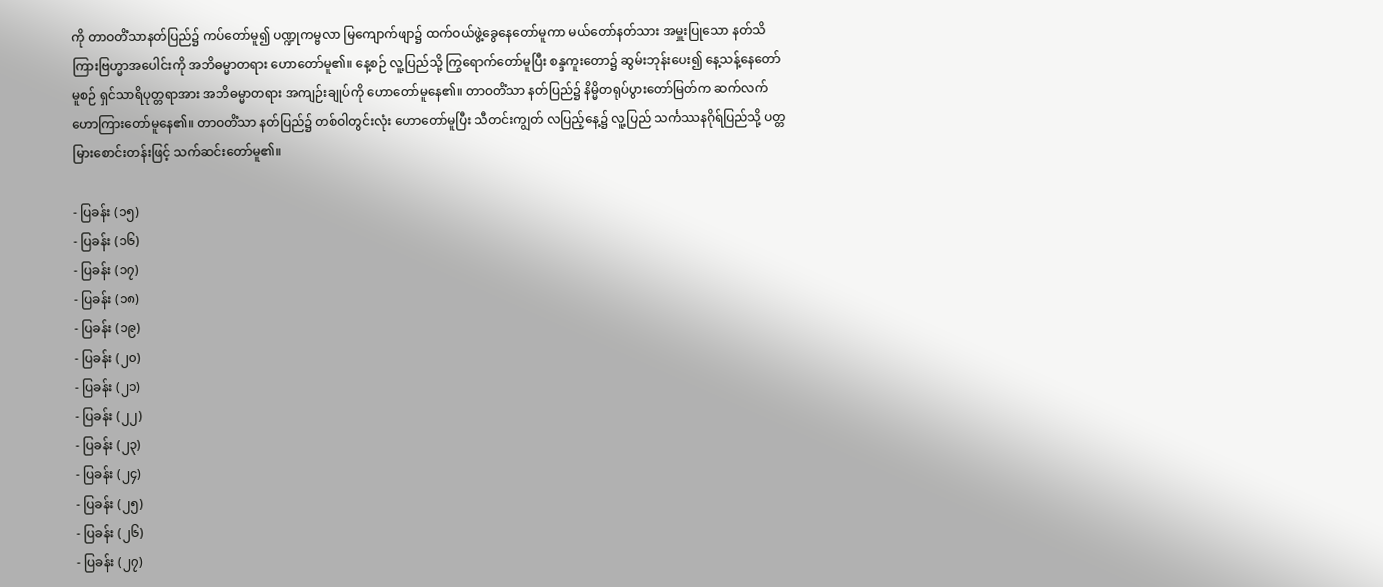ကို တာဝတိံသာနတ်ပြည်၌ ကပ်တော်မူ၍ ပဏ္ဍုကမ္ဗလာ မြကျောက်ဖျာ၌ ထက်ဝယ်ဖွဲ့ခွေနေတော်မူကာ မယ်တော်နတ်သား အမှူးပြုသော နတ်သိကြားဗြဟ္မာအပေါင်းကို အဘိဓမ္မာတရား ဟောတော်မူ၏။ နေ့စဉ် လူ့ပြည်သို့ ကြွရောက်တော်မူပြီး စန္ဒကူးတော၌ ဆွမ်းဘုန်းပေး၍ နေ့သန့်နေတော်မူစဉ် ရှင်သာရိပုတ္တရာအား အဘိဓမ္မာတရား အကျဉ်းချုပ်ကို ဟောတော်မူနေ၏။ တာဝတိံသာ နတ်ပြည်၌ နိမ္မိတရုပ်ပွားတော်မြတ်က ဆက်လက်ဟောကြားတော်မူနေ၏။ တာဝတိံသာ နတ်ပြည်၌ တစ်ဝါတွင်းလုံး ဟောတော်မူပြီး သီတင်းကျွတ် လပြည့်နေ့၌ လူ့ပြည် သင်္ကဿနဂိုရ်ပြည်သို့ ပတ္တမြားစောင်းတန်းဖြင့် သက်ဆင်းတော်မူ၏။

- ပြခန်း (၁၅)
- ပြခန်း (၁၆)
- ပြခန်း (၁၇)
- ပြခန်း (၁၈)
- ပြခန်း (၁၉)
- ပြခန်း (၂၀)
- ပြခန်း (၂၁)
- ပြခန်း (၂၂)
- ပြခန်း (၂၃)
- ပြခန်း (၂၄)
- ပြခန်း (၂၅)
- ပြခန်း (၂၆)
- ပြခန်း (၂၇)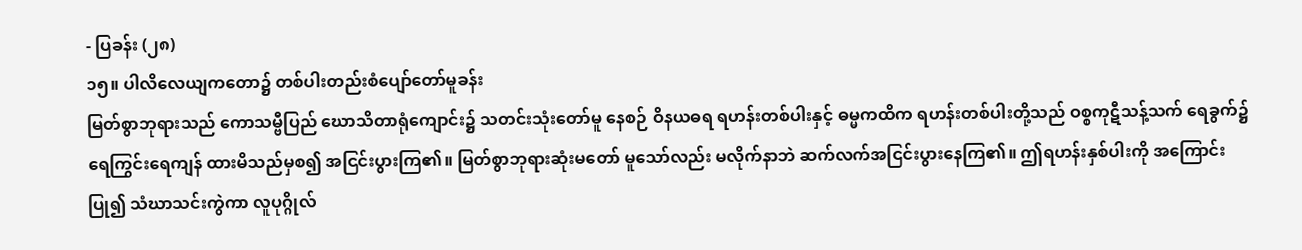- ပြခန်း (၂၈)
၁၅။ ပါလိလေယျကတော၌ တစ်ပါးတည်းစံပျော်တော်မူခန်း
မြတ်စွာဘုရားသည် ကောသမ္ဗီပြည် ဃောသိတာရုံကျောင်း၌ သတင်းသုံးတော်မူ နေစဉ် ဝိနယဓရ ရဟန်းတစ်ပါးနှင့် ဓမ္မကထိက ရဟန်းတစ်ပါးတို့သည် ဝစ္စကုဋီသန့်သက် ရေခွက်၌ ရေကြွင်းရေကျန် ထားမိသည်မှစ၍ အငြင်းပွားကြ၏။ မြတ်စွာဘုရားဆုံးမတော် မူသော်လည်း မလိုက်နာဘဲ ဆက်လက်အငြင်းပွားနေကြ၏။ ဤရဟန်းနှစ်ပါးကို အကြောင်းပြု၍ သံဃာသင်းကွဲကာ လူပုဂ္ဂိုလ်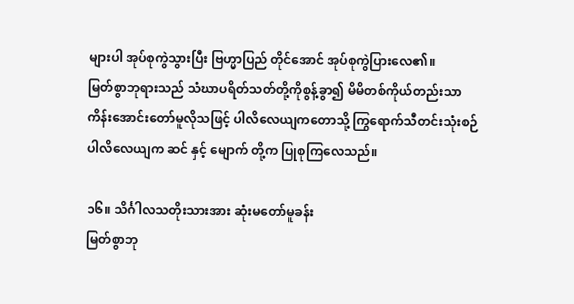များပါ အုပ်စုကွဲသွားပြီး ဗြဟ္မာပြည် တိုင်အောင် အုပ်စုကွဲပြားလေ၏။
မြတ်စွာဘုရားသည် သံဃာပရိတ်သတ်တို့ကိုစွန့်ခွာ၍ မိမိတစ်ကိုယ်တည်းသာ ကိန်းအောင်းတော်မူလိုသဖြင့် ပါလိလေယျကတောသို့ ကြွရောက်သီတင်းသုံးစဉ် ပါလိလေယျက ဆင် နှင့် မျောက် တို့က ပြုစုကြလေသည်။

၁၆။ သိင်္ဂါလသတိုးသားအား ဆုံးမတော်မူခန်း
မြတ်စွာဘု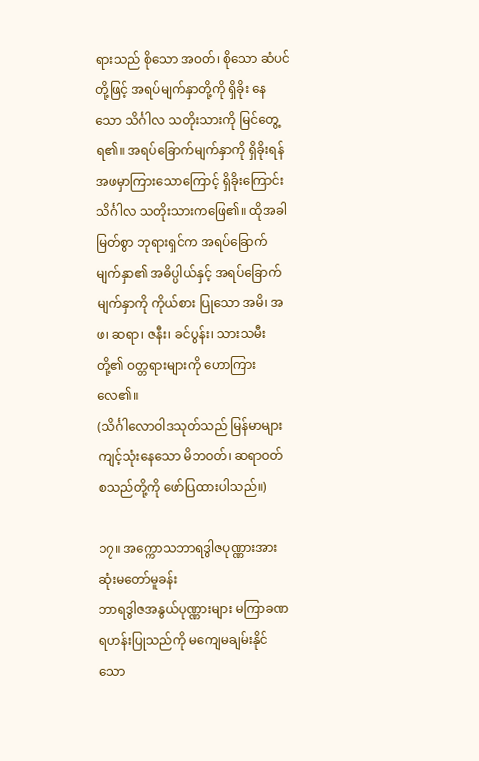ရားသည် စိုသော အဝတ်၊ စိုသော ဆံပင်တို့ဖြင့် အရပ်မျက်နှာတို့ကို ရှိခိုး နေသော သိင်္ဂါလ သတိုးသားကို မြင်တွေ့ရ၏။ အရပ်ခြောက်မျက်နှာကို ရှိခိုးရန် အဖမှာကြားသောကြောင့် ရှိခိုးကြောင်း သိင်္ဂါလ သတိုးသားကဖြေ၏။ ထိုအခါ မြတ်စွာ ဘုရားရှင်က အရပ်ခြောက်မျက်နှာ၏ အဓိပ္ပါယ်နှင့် အရပ်ခြောက်မျက်နှာကို ကိုယ်စား ပြုသော အမိ၊ အဖ၊ ဆရာ၊ ဇနီး၊ ခင်ပွန်း၊ သားသမီး တို့၏ ဝတ္တရားများကို ဟောကြား လေ၏။
(သိင်္ဂါလောဝါဒသုတ်သည် မြန်မာများ ကျင့်သုံးနေသော မိဘဝတ်၊ ဆရာဝတ် စသည်တို့ကို ဖော်ပြထားပါသည်။)

၁၇။ အက္ကောသဘာရဒွါဇပုဏ္ဏားအား ဆုံးမတော်မူခန်း
ဘာရဒွါဇအနွယ်ပုဏ္ဏားများ မကြာခဏ ရဟန်းပြုသည်ကို မကျေမချမ်းနိုင်သော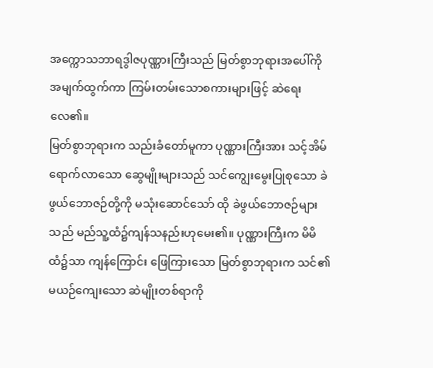အက္ကောသဘာရဒွါဇပုဏ္ဏားကြီးသည် မြတ်စွာဘုရားအပေါ်ကို အမျက်ထွက်ကာ ကြမ်းတမ်းသောစကားများဖြင့် ဆဲရေးလေ၏။
မြတ်စွာဘုရားက သည်းခံတော်မူကာ ပုဏ္ဏားကြီးအား သင့်အိမ်ရောက်လာသော ဆွေမျိုးများသည် သင်ကျွေးမွေးပြုစုသော ခဲဖွယ်ဘောဇဉ်တို့ကို မသုံးဆောင်သော် ထို ခဲဖွယ်ဘောဇဉ်များသည် မည်သူ့ထံ၌ကျန်သနည်းဟုမေး၏။ ပုဏ္ဏားကြီးက မိမိထံ၌သာ ကျန်ကြောင်း ဖြေကြားသော မြတ်စွာဘုရားက သင်၏မယဉ်ကျေးသော ဆဲမျိုးတစ်ရာကို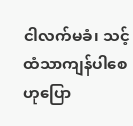ငါလက်မခံ၊ သင့်ထံသာကျန်ပါစေဟုပြော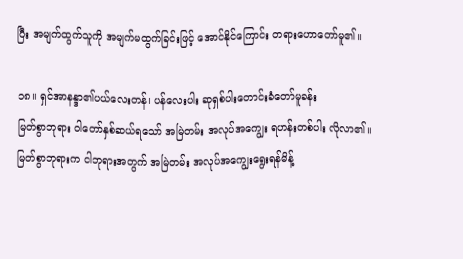ပြီး အမျက်ထွက်သူကို အမျက်မထွက်ခြင်းဖြင့် အောင်နိုင်ကြောင်း တရားဟောတော်မူ၏။

၁၈။ ရှင်အာနန္ဒာ၏ပယ်လေးတန်၊ ပန်လေးပါး ဆုရှစ်ပါးတောင်းခံတော်မူခန်း
မြတ်စွာဘုရား ဝါတော်နှစ်ဆယ်ရသော် အမြဲတမ်း အလုပ်အကျွေး ရဟန်းတစ်ပါး လိုလာ၏။ မြတ်စွာဘုရားက ငါဘုရားအတွက် အမြဲတမ်း အလုပ်အကျွေးရွေးရန်မိန့်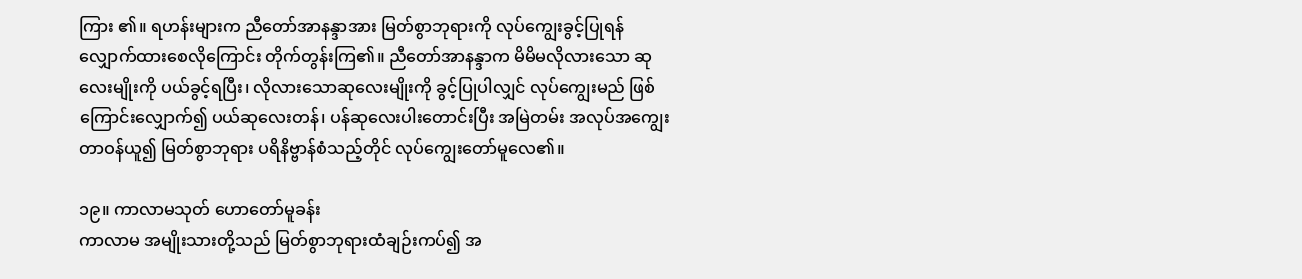ကြား ၏။ ရဟန်းများက ညီတော်အာနန္ဒာအား မြတ်စွာဘုရားကို လုပ်ကျွေးခွင့်ပြုရန် လျှောက်ထားစေလိုကြောင်း တိုက်တွန်းကြ၏။ ညီတော်အာနန္ဒာက မိမိမလိုလားသော ဆုလေးမျိုးကို ပယ်ခွင့်ရပြီး၊ လိုလားသောဆုလေးမျိုးကို ခွင့်ပြုပါလျှင် လုပ်ကျွေးမည် ဖြစ်ကြောင်းလျှောက်၍ ပယ်ဆုလေးတန်၊ ပန်ဆုလေးပါးတောင်းပြီး အမြဲတမ်း အလုပ်အကျွေးတာဝန်ယူ၍ မြတ်စွာဘုရား ပရိနိဗ္ဗာန်စံသည့်တိုင် လုပ်ကျွေးတော်မူလေ၏။

၁၉။ ကာလာမသုတ် ဟောတော်မူခန်း
ကာလာမ အမျိုးသားတို့သည် မြတ်စွာဘုရားထံချဉ်းကပ်၍ အ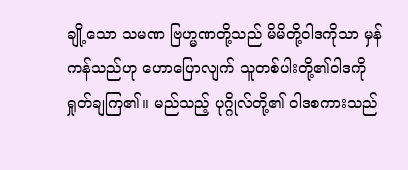ချို့သော သမဏ ဗြဟ္မဏတို့သည် မိမိတို့ဝါဒကိုသာ မှန်ကန်သည်ဟု ဟောပြောလျက် သူတစ်ပါးတို့၏ဝါဒကို ရှုတ်ချကြ၏။ မည်သည့် ပုဂ္ဂိုလ်တို့၏ ဝါဒစကားသည်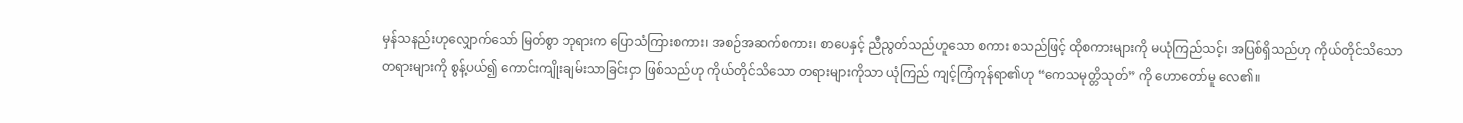မှန်သနည်းဟုလျှောက်သော် မြတ်စွာ ဘုရားက ပြောသံကြားစကား၊ အစဉ်အဆက်စကား၊ စာပေနှင့် ညီညွတ်သည်ဟူသော စကား စသည်ဖြင့် ထိုစကားများကို မယုံကြည်သင့်၊ အပြစ်ရှိသည်ဟု ကိုယ်တိုင်သိသော တရားများကို စွန့်ပယ်၍ ကောင်းကျိုးချမ်းသာခြင်းငှာ ဖြစ်သည်ဟု ကိုယ်တိုင်သိသော တရားများကိုသာ ယုံကြည် ကျင့်ကြံကုန်ရာ၏ဟု “ကေသမုတ္တိသုတ်” ကို ဟောတော်မူ လေ၏။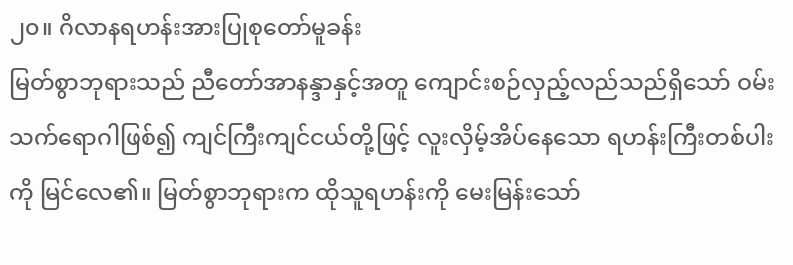၂၀။ ဂိလာနရဟန်းအားပြုစုတော်မူခန်း
မြတ်စွာဘုရားသည် ညီတော်အာနန္ဒာနှင့်အတူ ကျောင်းစဉ်လှည့်လည်သည်ရှိသော် ဝမ်းသက်ရောဂါဖြစ်၍ ကျင်ကြီးကျင်ငယ်တို့ဖြင့် လူးလှိမ့်အိပ်နေသော ရဟန်းကြီးတစ်ပါး ကို မြင်လေ၏။ မြတ်စွာဘုရားက ထိုသူရဟန်းကို မေးမြန်းသော်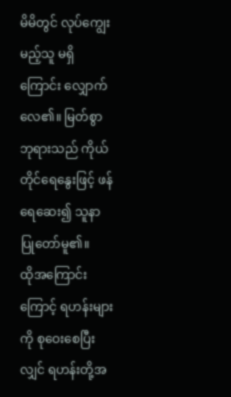မိမိတွင် လုပ်ကျွေးမည့်သူ မရှိကြောင်း လျှောက်လေ၏။ မြတ်စွာဘုရားသည် ကိုယ်တိုင်ရေနွေးဖြင့် ဖန်ရေဆေး၍ သူနာပြုတော်မူ၏။
ထိုအကြောင်းကြောင့် ရဟန်းများကို စုဝေးစေပြီးလျှင် ရဟန်းတို့အ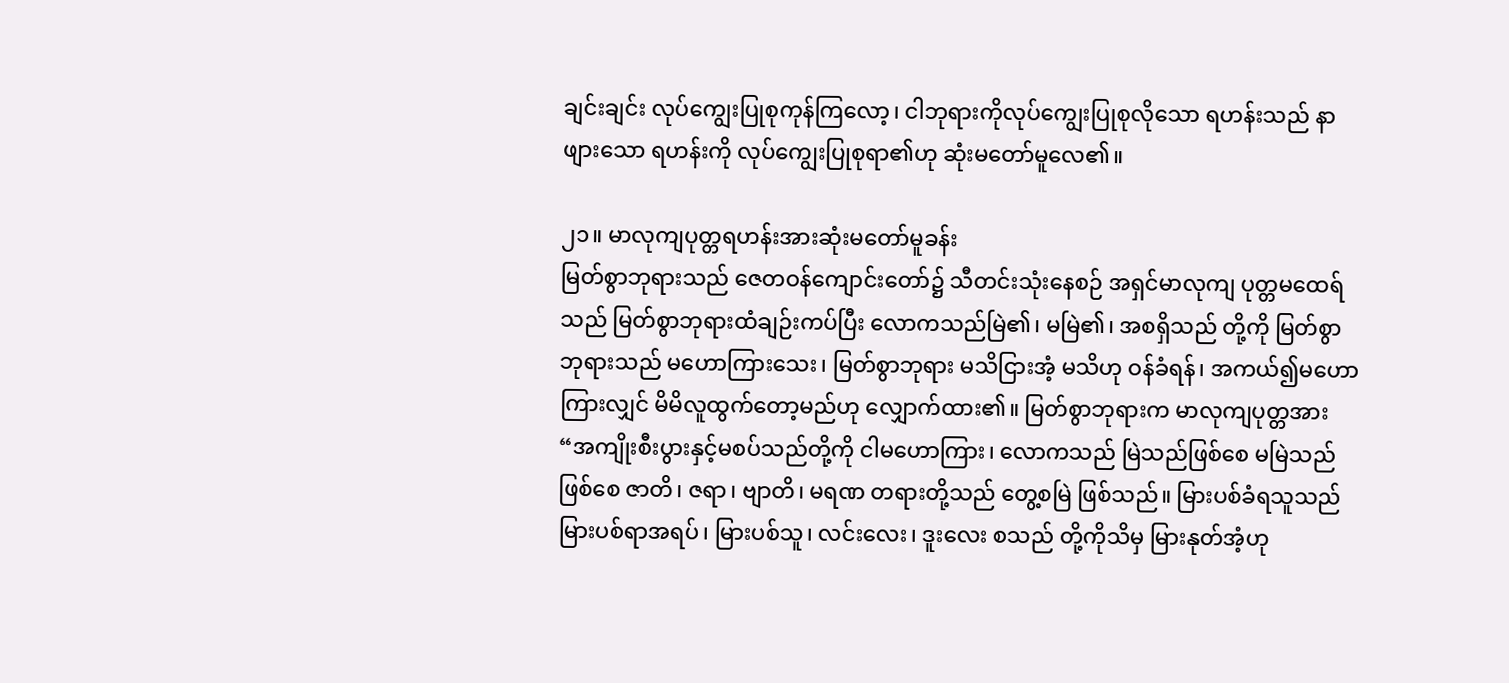ချင်းချင်း လုပ်ကျွေးပြုစုကုန်ကြလော့၊ ငါဘုရားကိုလုပ်ကျွေးပြုစုလိုသော ရဟန်းသည် နာဖျားသော ရဟန်းကို လုပ်ကျွေးပြုစုရာ၏ဟု ဆုံးမတော်မူလေ၏။

၂၁။ မာလုကျပုတ္တရဟန်းအားဆုံးမတော်မူခန်း
မြတ်စွာဘုရားသည် ဇေတဝန်ကျောင်းတော်၌ သီတင်းသုံးနေစဉ် အရှင်မာလုကျ ပုတ္တမထေရ်သည် မြတ်စွာဘုရားထံချဉ်းကပ်ပြီး လောကသည်မြဲ၏၊ မမြဲ၏၊ အစရှိသည် တို့ကို မြတ်စွာဘုရားသည် မဟောကြားသေး၊ မြတ်စွာဘုရား မသိငြားအံ့ မသိဟု ဝန်ခံရန်၊ အကယ်၍မဟောကြားလျှင် မိမိလူထွက်တော့မည်ဟု လျှောက်ထား၏။ မြတ်စွာဘုရားက မာလုကျပုတ္တအား “အကျိုးစီးပွားနှင့်မစပ်သည်တို့ကို ငါမဟောကြား၊ လောကသည် မြဲသည်ဖြစ်စေ မမြဲသည်ဖြစ်စေ ဇာတိ၊ ဇရာ၊ ဗျာတိ၊ မရဏ တရားတို့သည် တွေ့စမြဲ ဖြစ်သည်။ မြားပစ်ခံရသူသည် မြားပစ်ရာအရပ်၊ မြားပစ်သူ၊ လင်းလေး၊ ဒူးလေး စသည် တို့ကိုသိမှ မြားနုတ်အံ့ဟု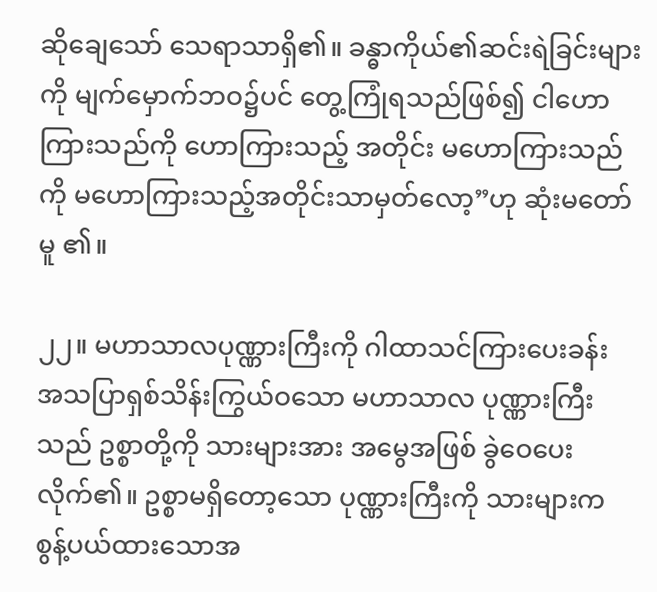ဆိုချေသော် သေရာသာရှိ၏။ ခန္ဓာကိုယ်၏ဆင်းရဲခြင်းများကို မျက်မှောက်ဘဝ၌ပင် တွေ့ကြုံရသည်ဖြစ်၍ ငါဟောကြားသည်ကို ဟောကြားသည့် အတိုင်း မဟောကြားသည်ကို မဟောကြားသည့်အတိုင်းသာမှတ်လော့”ဟု ဆုံးမတော်မူ ၏။

၂၂။ မဟာသာလပုဏ္ဏားကြီးကို ဂါထာသင်ကြားပေးခန်း
အသပြာရှစ်သိန်းကြွယ်ဝသော မဟာသာလ ပုဏ္ဏားကြီးသည် ဥစ္စာတို့ကို သားများအား အမွေအဖြစ် ခွဲဝေပေးလိုက်၏။ ဥစ္စာမရှိတော့သော ပုဏ္ဏားကြီးကို သားများက စွန့်ပယ်ထားသောအ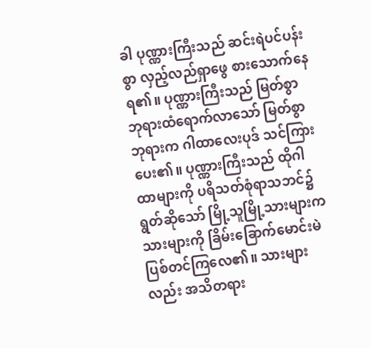ခါ ပုဏ္ဏားကြီးသည် ဆင်းရဲပင်ပန်းစွာ လှည့်လည်ရှာဖွေ စားသောက်နေရ၏။ ပုဏ္ဏားကြီးသည် မြတ်စွာဘုရားထံရောက်လာသော် မြတ်စွာဘုရားက ဂါထာလေးပုဒ် သင်ကြားပေး၏။ ပုဏ္ဏားကြီးသည် ထိုဂါထာများကို ပရိသတ်စုံရာသဘင်၌ ရွတ်ဆိုသော် မြို့သူမြို့သားများက သားများကို ခြိမ်းခြောက်မောင်းမဲ ပြစ်တင်ကြလေ၏။ သားများလည်း အသိတရား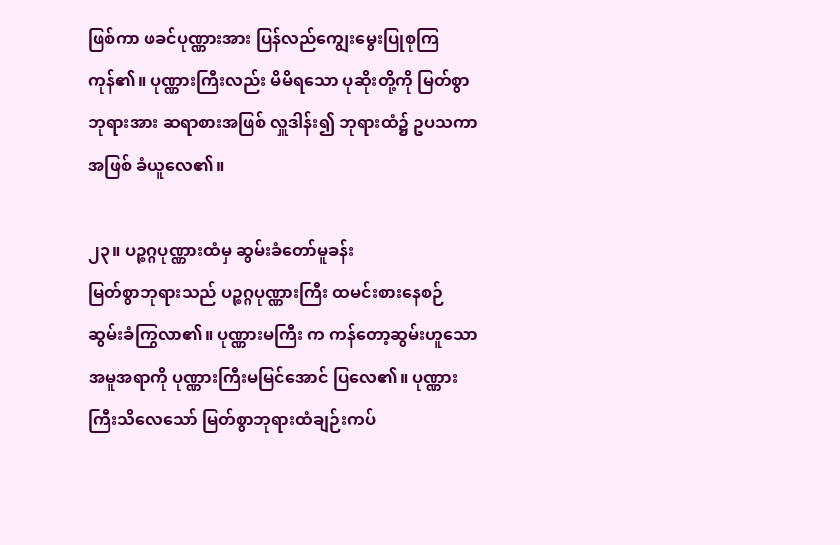ဖြစ်ကာ ဖခင်ပုဏ္ဏားအား ပြန်လည်ကျွေးမွေးပြုစုကြကုန်၏။ ပုဏ္ဏားကြီးလည်း မိမိရသော ပုဆိုးတို့ကို မြတ်စွာဘုရားအား ဆရာစားအဖြစ် လှူဒါန်း၍ ဘုရားထံ၌ ဥပသကာအဖြစ် ခံယူလေ၏။

၂၃။ ပဉ္စဂ္ဂပုဏ္ဏားထံမှ ဆွမ်းခံတော်မူခန်း
မြတ်စွာဘုရားသည် ပဉ္စဂ္ဂပုဏ္ဏားကြီး ထမင်းစားနေစဉ် ဆွမ်းခံကြွလာ၏။ ပုဏ္ဏားမကြီး က ကန်တော့ဆွမ်းဟူသော အမူအရာကို ပုဏ္ဏားကြီးမမြင်အောင် ပြလေ၏။ ပုဏ္ဏားကြီးသိလေသော် မြတ်စွာဘုရားထံချဉ်းကပ်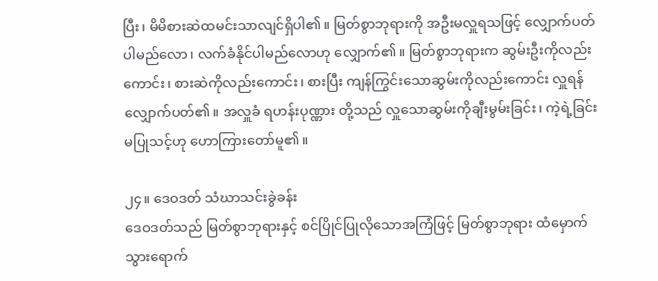ပြီး၊ မိမိစားဆဲထမင်းသာလျင်ရှိပါ၏။ မြတ်စွာဘုရားကို အဦးမလှူရသဖြင့် လျှောက်ပတ်ပါမည်လော၊ လက်ခံနိုင်ပါမည်လောဟု လျှောက်၏။ မြတ်စွာဘုရားက ဆွမ်းဦးကိုလည်းကောင်း၊ စားဆဲကိုလည်းကောင်း၊ စားပြီး ကျန်ကြွင်းသောဆွမ်းကိုလည်းကောင်း လှူရန်လျှောက်ပတ်၏။ အလှူခံ ရဟန်းပုဏ္ဏား တို့သည် လှူသောဆွမ်းကိုချီးမွမ်းခြင်း၊ ကဲ့ရဲ့ခြင်း မပြုသင့်ဟု ဟောကြားတော်မူ၏။

၂၄။ ဒေဝဒတ် သံဃာသင်းခွဲခန်း
ဒေဝဒတ်သည် မြတ်စွာဘုရားနှင့် စင်ပြိုင်ပြုလိုသောအကြံဖြင့် မြတ်စွာဘုရား ထံမှောက် သွားရောက်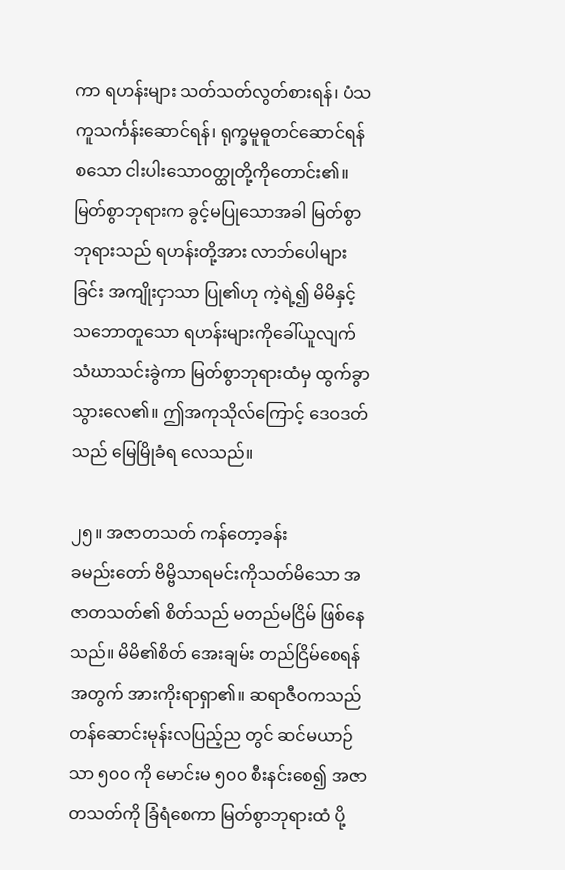ကာ ရဟန်းများ သတ်သတ်လွတ်စားရန်၊ ပံသကူသင်္ကန်းဆောင်ရန်၊ ရုက္ခမူဓူတင်ဆောင်ရန် စသော ငါးပါးသောဝတ္ထုတို့ကိုတောင်း၏။ မြတ်စွာဘုရားက ခွင့်မပြုသောအခါ မြတ်စွာဘုရားသည် ရဟန်းတို့အား လာဘ်ပေါများခြင်း အကျိုးငှာသာ ပြု၏ဟု ကဲ့ရဲ့၍ မိမိနှင့် သဘောတူသော ရဟန်းများကိုခေါ်ယူလျက် သံဃာသင်းခွဲကာ မြတ်စွာဘုရားထံမှ ထွက်ခွာသွားလေ၏။ ဤအကုသိုလ်ကြောင့် ဒေဝဒတ်သည် မြေမြိုခံရ လေသည်။

၂၅။ အဇာတသတ် ကန်တော့ခန်း
ခမည်းတော် ဗိမ္ဗိသာရမင်းကိုသတ်မိသော အဇာတသတ်၏ စိတ်သည် မတည်မငြိမ် ဖြစ်နေသည်။ မိမိ၏စိတ် အေးချမ်း တည်ငြိမ်စေရန်အတွက် အားကိုးရာရှာ၏။ ဆရာဇီဝကသည် တန်ဆောင်းမုန်းလပြည့်ည တွင် ဆင်မယာဉ်သာ ၅၀၀ ကို မောင်းမ ၅၀၀ စီးနင်းစေ၍ အဇာတသတ်ကို ခြံရံစေကာ မြတ်စွာဘုရားထံ ပို့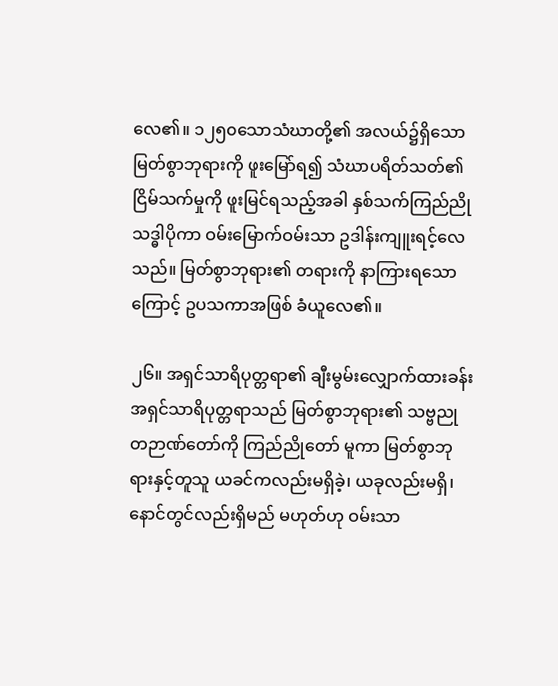လေ၏။ ၁၂၅၀သောသံဃာတို့၏ အလယ်၌ရှိသော မြတ်စွာဘုရားကို ဖူးမြော်ရ၍ သံဃာပရိတ်သတ်၏ ငြိမ်သက်မှုကို ဖူးမြင်ရသည့်အခါ နှစ်သက်ကြည်ညို သဒ္ဓါပိုကာ ဝမ်းမြောက်ဝမ်းသာ ဥဒါန်းကျူးရင့်လေသည်။ မြတ်စွာဘုရား၏ တရားကို နာကြားရသောကြောင့် ဥပသကာအဖြစ် ခံယူလေ၏။

၂၆။ အရှင်သာရိပုတ္တရာ၏ ချီးမွမ်းလျှောက်ထားခန်း
အရှင်သာရိပုတ္တရာသည် မြတ်စွာဘုရား၏ သဗ္ဗညုတဉာဏ်တော်ကို ကြည်ညိုတော် မူကာ မြတ်စွာဘုရားနှင့်တူသူ ယခင်ကလည်းမရှိခဲ့၊ ယခုလည်းမရှိ၊ နောင်တွင်လည်းရှိမည် မဟုတ်ဟု ဝမ်းသာ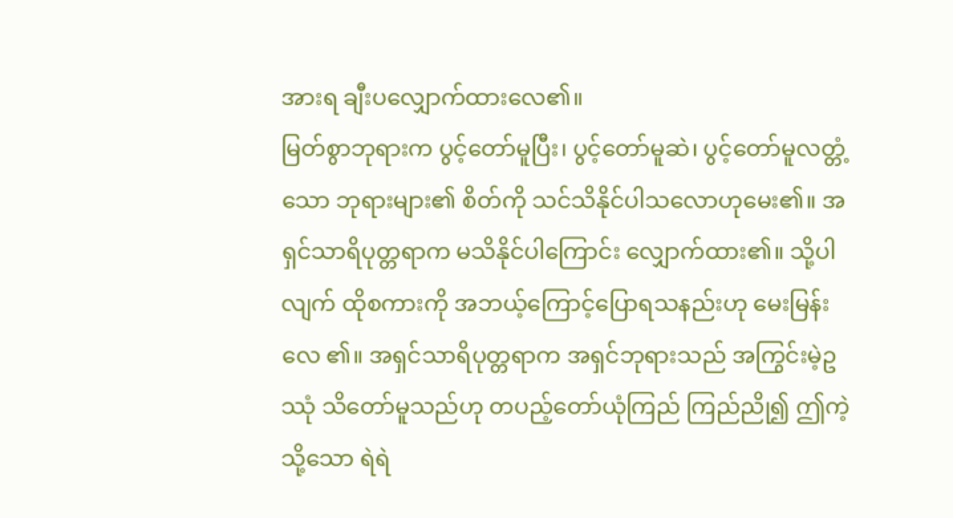အားရ ချီးပလျှောက်ထားလေ၏။
မြတ်စွာဘုရားက ပွင့်တော်မူပြီး၊ ပွင့်တော်မူဆဲ၊ ပွင့်တော်မူလတ္တံ့သော ဘုရားများ၏ စိတ်ကို သင်သိနိုင်ပါသလောဟုမေး၏။ အရှင်သာရိပုတ္တရာက မသိနိုင်ပါကြောင်း လျှောက်ထား၏။ သို့ပါလျက် ထိုစကားကို အဘယ့်ကြောင့်ပြောရသနည်းဟု မေးမြန်းလေ ၏။ အရှင်သာရိပုတ္တရာက အရှင်ဘုရားသည် အကြွင်းမဲ့ဥဿုံ သိတော်မူသည်ဟု တပည့်တော်ယုံကြည် ကြည်ညို၍ ဤကဲ့သို့သော ရဲရဲ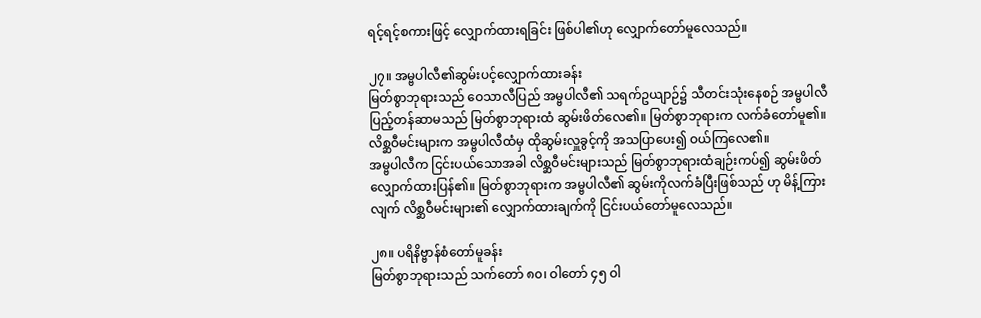ရင့်ရင့်စကားဖြင့် လျှောက်ထားရခြင်း ဖြစ်ပါ၏ဟု လျှောက်တော်မူလေသည်။

၂၇။ အမ္ဗပါလီ၏ဆွမ်းပင့်လျှောက်ထားခန်း
မြတ်စွာဘုရားသည် ဝေသာလီပြည် အမ္ဗပါလီ၏ သရက်ဥယျာဉ်၌ သီတင်းသုံးနေစဉ် အမ္ဗပါလီ ပြည့်တန်ဆာမသည် မြတ်စွာဘုရားထံ ဆွမ်းဖိတ်လေ၏။ မြတ်စွာဘုရားက လက်ခံတော်မူ၏။ လိစ္ဆဝီမင်းများက အမ္ဗပါလီထံမှ ထိုဆွမ်းလှူခွင့်ကို အသပြာပေး၍ ဝယ်ကြလေ၏။
အမ္ဗပါလီက ငြင်းပယ်သောအခါ လိစ္ဆဝီမင်းများသည် မြတ်စွာဘုရားထံချဉ်းကပ်၍ ဆွမ်းဖိတ်လျှောက်ထားပြန်၏။ မြတ်စွာဘုရားက အမ္ဗပါလီ၏ ဆွမ်းကိုလက်ခံပြီးဖြစ်သည် ဟု မိန့်ကြားလျက် လိစ္ဆဝီမင်းများ၏ လျှောက်ထားချက်ကို ငြင်းပယ်တော်မူလေသည်။

၂၈။ ပရိနိဗ္ဗာန်စံတော်မူခန်း
မြတ်စွာဘုရားသည် သက်တော် ၈၀၊ ဝါတော် ၄၅ ဝါ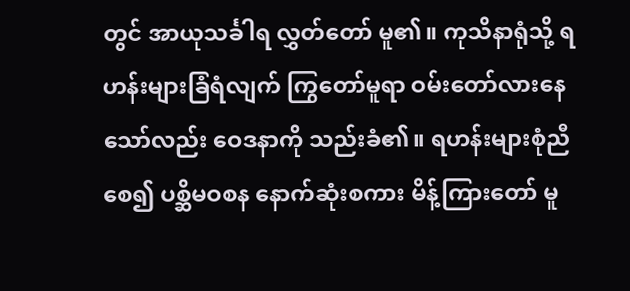တွင် အာယုသင်္ခါရ လွှတ်တော် မူ၏။ ကုသိနာရုံသို့ ရဟန်းများခြံရံလျက် ကြွတော်မူရာ ဝမ်းတော်လားနေသော်လည်း ဝေဒနာကို သည်းခံ၏။ ရဟန်းများစုံညီစေ၍ ပစ္ဆိမဝစန နောက်ဆုံးစကား မိန့်ကြားတော် မူ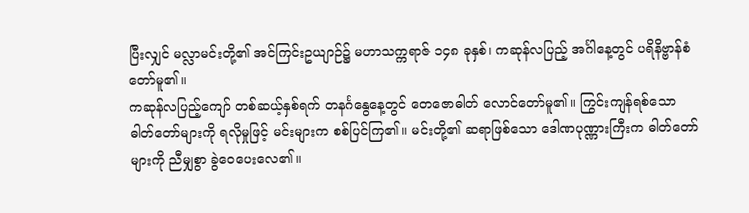ပြီးလျှင် မလ္လာမင်းတို့၏ အင်ကြင်းဥယျာဉ်၌ မဟာသက္ကရာဇ် ၁၄၈ ခုနှစ်၊ ကဆုန်လပြည့် အင်္ဂါနေ့တွင် ပရိနိဗ္ဗာန်စံတော်မူ၏။
ကဆုန်လပြည့်ကျော် တစ်ဆယ့်နှစ်ရက် တနင်္ဂနွေနေ့တွင် တေဇောဓါတ် လောင်တော်မူ၏။ ကြွင်းကျန်ရစ်သော ဓါတ်တော်များကို ရလိုမှုဖြင့် မင်းများက စစ်ပြင်ကြ၏။ မင်းတို့၏ ဆရာဖြစ်သော ဒေါဏပုဏ္ဏားကြီးက ဓါတ်တော်များကို ညီမျှစွာ ခွဲဝေပေးလေ၏။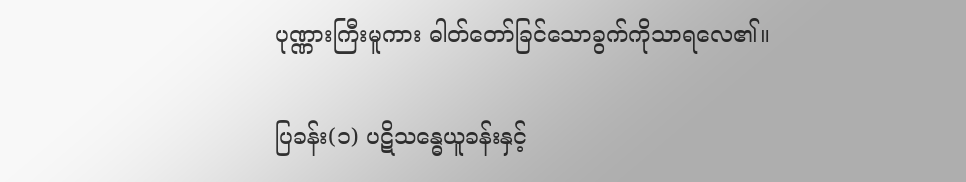ပုဏ္ဏားကြီးမူကား ဓါတ်တော်ခြင်သောခွက်ကိုသာရလေ၏။

ပြခန်း(၁) ပဋိသန္ဓေယူခန်းနှင့်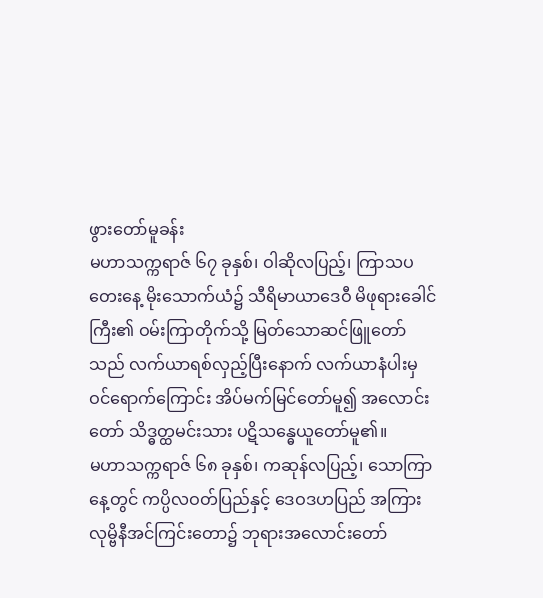ဖွားတော်မူခန်း
မဟာသက္ကရာဇ် ၆၇ ခုနှစ်၊ ဝါဆိုလပြည့်၊ ကြာသပတေးနေ့ မိုးသောက်ယံ၌ သီရိမာယာဒေဝီ မိဖုရားခေါင်ကြီး၏ ဝမ်းကြာတိုက်သို့ မြတ်သောဆင်ဖြူတော်သည် လက်ယာရစ်လှည့်ပြီးနောက် လက်ယာနံပါးမှ ဝင်ရောက်ကြောင်း အိပ်မက်မြင်တော်မူ၍ အလောင်းတော် သိဒ္ဓတ္ထမင်းသား ပဋိသန္ဓေယူတော်မူ၏။
မဟာသက္ကရာဇ် ၆၈ ခုနှစ်၊ ကဆုန်လပြည့်၊ သောကြာနေ့တွင် ကပ္ပိလဝတ်ပြည်နှင့် ဒေဝဒဟပြည် အကြား လုမ္ဗိနီအင်ကြင်းတော၌ ဘုရားအလောင်းတော်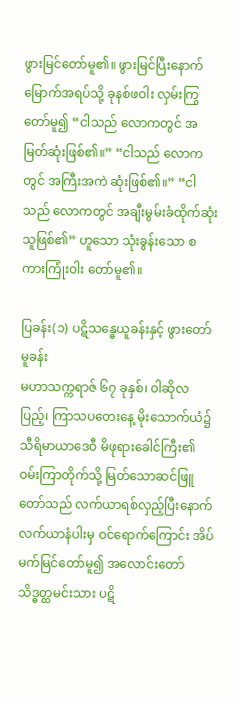ဖွားမြင်တော်မူ၏။ ဖွားမြင်ပြီးနောက် မြောက်အရပ်သို့ ခုနစ်ဖဝါး လှမ်းကြွတော်မူ၍ “ငါသည် လောကတွင် အမြတ်ဆုံးဖြစ်၏။” “ငါသည် လောကတွင် အကြီးအကဲ ဆုံးဖြစ်၏။” “ငါသည် လောကတွင် အချီးမွမ်းခံထိုက်ဆုံးသူဖြစ်၏” ဟူသော သုံးခွန်းသော စကားကြုံးဝါး တော်မူ၏။

ပြခန်း(၁) ပဋိသန္ဓေယူခန်းနှင့် ဖွားတော်မူခန်း
မဟာသက္ကရာဇ် ၆၇ ခုနှစ်၊ ဝါဆိုလပြည့်၊ ကြာသပတေးနေ့ မိုးသောက်ယံ၌ သီရိမာယာဒေဝီ မိဖုရားခေါင်ကြီး၏ ဝမ်းကြာတိုက်သို့ မြတ်သောဆင်ဖြူတော်သည် လက်ယာရစ်လှည့်ပြီးနောက် လက်ယာနံပါးမှ ဝင်ရောက်ကြောင်း အိပ်မက်မြင်တော်မူ၍ အလောင်းတော် သိဒ္ဓတ္ထမင်းသား ပဋိ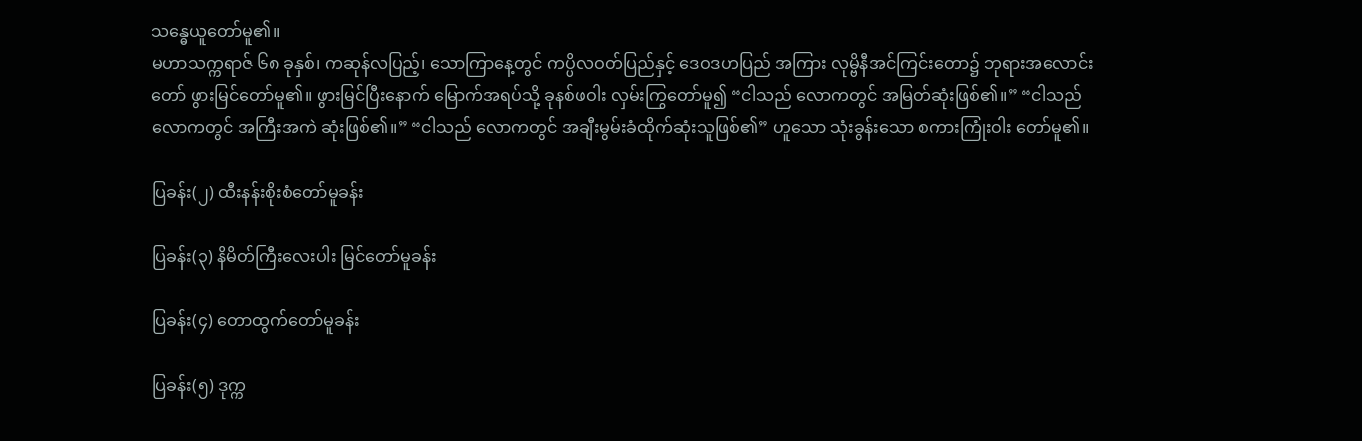သန္ဓေယူတော်မူ၏။
မဟာသက္ကရာဇ် ၆၈ ခုနှစ်၊ ကဆုန်လပြည့်၊ သောကြာနေ့တွင် ကပ္ပိလဝတ်ပြည်နှင့် ဒေဝဒဟပြည် အကြား လုမ္ဗိနီအင်ကြင်းတော၌ ဘုရားအလောင်းတော် ဖွားမြင်တော်မူ၏။ ဖွားမြင်ပြီးနောက် မြောက်အရပ်သို့ ခုနစ်ဖဝါး လှမ်းကြွတော်မူ၍ “ငါသည် လောကတွင် အမြတ်ဆုံးဖြစ်၏။” “ငါသည် လောကတွင် အကြီးအကဲ ဆုံးဖြစ်၏။” “ငါသည် လောကတွင် အချီးမွမ်းခံထိုက်ဆုံးသူဖြစ်၏” ဟူသော သုံးခွန်းသော စကားကြုံးဝါး တော်မူ၏။

ပြခန်း(၂) ထီးနန်းစိုးစံတော်မူခန်း

ပြခန်း(၃) နိမိတ်ကြီးလေးပါး မြင်တော်မူခန်း

ပြခန်း(၄) တောထွက်တော်မူခန်း

ပြခန်း(၅) ဒုက္က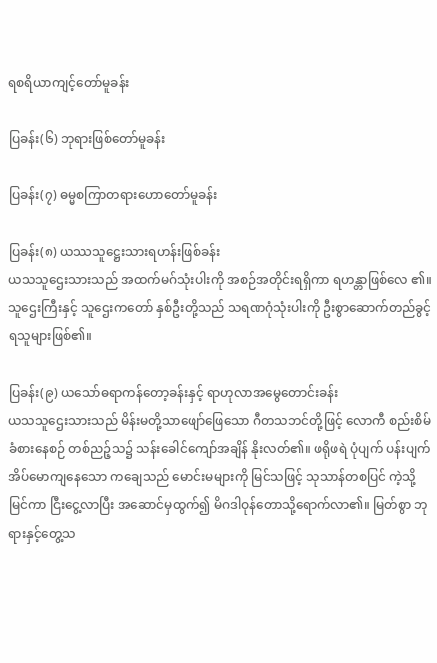ရစရိယာကျင့်တော်မူခန်း

ပြခန်း(၆) ဘုရားဖြစ်တော်မူခန်း

ပြခန်း(၇) ဓမ္မစကြာတရားဟောတော်မူခန်း

ပြခန်း(၈) ယဿသူဋ္ဌေးသားရဟန်းဖြစ်ခန်း
ယသသူဌေးသားသည် အထက်မဂ်သုံးပါးကို အစဉ်အတိုင်းရရှိကာ ရဟန္တာဖြစ်လေ ၏။ သူဌေးကြီးနှင့် သူဌေးကတော် နှစ်ဦးတို့သည် သရဏဂုံသုံးပါးကို ဦးစွာဆောက်တည်ခွင့် ရသူများဖြစ်၏။

ပြခန်း(၉) ယသော်ဓရာကန်တော့ခန်းနှင့် ရာဟုလာအမွေတောင်းခန်း
ယသသူဌေးသားသည် မိန်းမတို့သာဖျော်ဖြေသော ဂီတသဘင်တို့ဖြင့် လောကီ စည်းစိမ်ခံစားနေစဉ် တစ်ညဉ့်သ၌ သန်းခေါင်ကျော်အချိန် နိုးလတ်၏။ ဖရိုဖရဲ ပုံပျက် ပန်းပျက် အိပ်မောကျနေသော ကချေသည် မောင်းမများကို မြင်သဖြင့် သုသာန်တစပြင် ကဲ့သို့မြင်ကာ ငြီးငွေ့လာပြီး အဆောင်မှထွက်၍ မိဂဒါဝုန်တောသို့ရောက်လာ၏။ မြတ်စွာ ဘုရားနှင့်တွေ့သ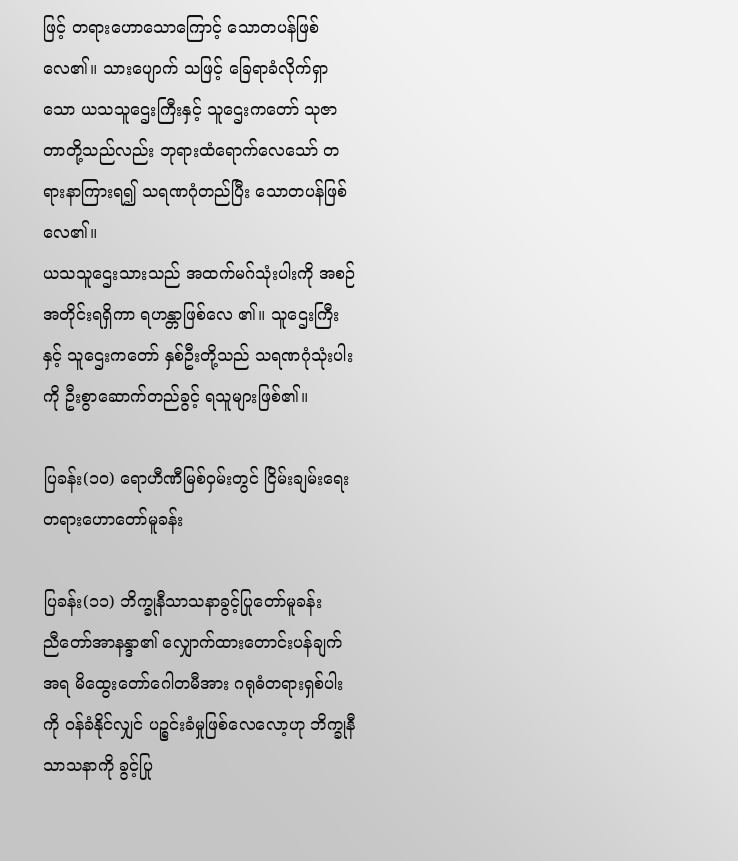ဖြင့် တရားဟောသောကြောင့် သောတပန်ဖြစ်လေ၏။ သားပျောက် သဖြင့် ခြေရာခံလိုက်ရှာသော ယသသူဌေးကြီးနှင့် သူဌေးကတော် သုဇာတာတို့သည်လည်း ဘုရားထံရောက်လေသော် တရားနာကြားရ၍ သရဏဂုံတည်ပြီး သောတပန်ဖြစ်လေ၏။
ယသသူဌေးသားသည် အထက်မဂ်သုံးပါးကို အစဉ်အတိုင်းရရှိကာ ရဟန္တာဖြစ်လေ ၏။ သူဌေးကြီးနှင့် သူဌေးကတော် နှစ်ဦးတို့သည် သရဏဂုံသုံးပါးကို ဦးစွာဆောက်တည်ခွင့် ရသူများဖြစ်၏။

ပြခန်း(၁၀) ရောဟီဏီမြစ်ဝှမ်းတွင် ငြိမ်းချမ်းရေးတရားဟောတော်မူခန်း

ပြခန်း(၁၁) ဘိက္ခုနီသာသနာခွင့်ပြုတော်မူခန်း
ညီတော်အာနန္ဒာ၏ လျှောက်ထားတောင်းပန်ချက်အရ မိထွေးတော်ဂေါတမီအား ဂရုဓံတရားရှစ်ပါးကို ဝန်ခံနိုင်လျှင် ပဉ္စင်းခံမှုဖြစ်လေလော့ဟု ဘိက္ခုနီသာသနာကို ခွင့်ပြု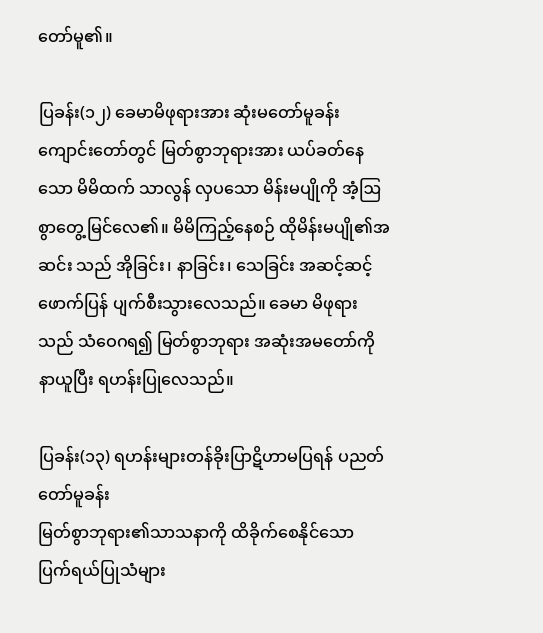တော်မူ၏။

ပြခန်း(၁၂) ခေမာမိဖုရားအား ဆုံးမတော်မူခန်း
ကျောင်းတော်တွင် မြတ်စွာဘုရားအား ယပ်ခတ်နေသော မိမိထက် သာလွန် လှပသော မိန်းမပျိုကို အံ့ဩစွာတွေ့မြင်လေ၏။ မိမိကြည့်နေစဉ် ထိုမိန်းမပျို၏အဆင်း သည် အိုခြင်း၊ နာခြင်း၊ သေခြင်း အဆင့်ဆင့်ဖောက်ပြန် ပျက်စီးသွားလေသည်။ ခေမာ မိဖုရားသည် သံဝေဂရ၍ မြတ်စွာဘုရား အဆုံးအမတော်ကို နာယူပြီး ရဟန်းပြုလေသည်။

ပြခန်း(၁၃) ရဟန်းများတန်ခိုးပြာဋိဟာမပြရန် ပညတ်တော်မူခန်း
မြတ်စွာဘုရား၏သာသနာကို ထိခိုက်စေနိုင်သော ပြက်ရယ်ပြုသံများ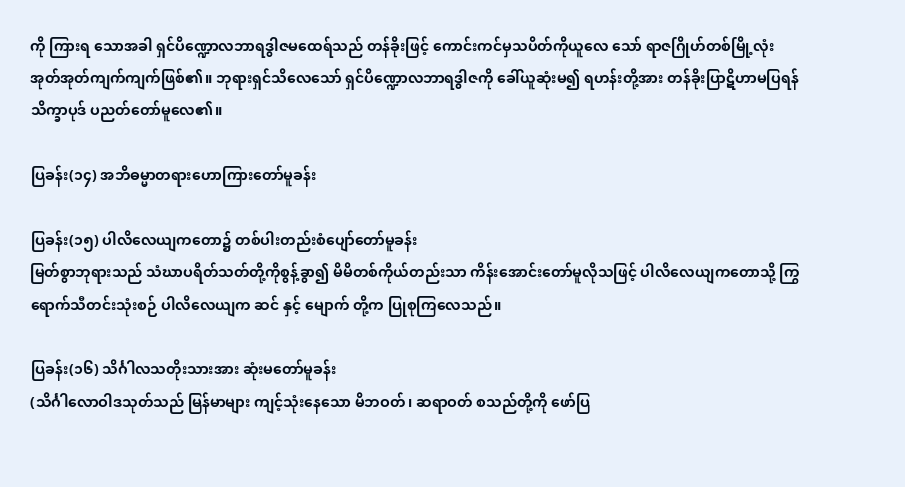ကို ကြားရ သောအခါ ရှင်ပိဏ္ဍောလဘာရဒွါဇမထေရ်သည် တန်ခိုးဖြင့် ကောင်းကင်မှသပိတ်ကိုယူလေ သော် ရာဇဂြိုဟ်တစ်မြို့လုံး အုတ်အုတ်ကျက်ကျက်ဖြစ်၏။ ဘုရားရှင်သိလေသော် ရှင်ပိဏ္ဍောလဘာရဒွါဇကို ခေါ်ယူဆုံးမ၍ ရဟန်းတို့အား တန်ခိုးပြာဋိဟာမပြရန် သိက္ခာပုဒ် ပညတ်တော်မူလေ၏။

ပြခန်း(၁၄) အဘိဓမ္မာတရားဟောကြားတော်မူခန်း

ပြခန်း(၁၅) ပါလိလေယျကတော၌ တစ်ပါးတည်းစံပျော်တော်မူခန်း
မြတ်စွာဘုရားသည် သံဃာပရိတ်သတ်တို့ကိုစွန့်ခွာ၍ မိမိတစ်ကိုယ်တည်းသာ ကိန်းအောင်းတော်မူလိုသဖြင့် ပါလိလေယျကတောသို့ ကြွရောက်သီတင်းသုံးစဉ် ပါလိလေယျက ဆင် နှင့် မျောက် တို့က ပြုစုကြလေသည်။

ပြခန်း(၁၆) သိင်္ဂါလသတိုးသားအား ဆုံးမတော်မူခန်း
(သိင်္ဂါလောဝါဒသုတ်သည် မြန်မာများ ကျင့်သုံးနေသော မိဘဝတ်၊ ဆရာဝတ် စသည်တို့ကို ဖော်ပြ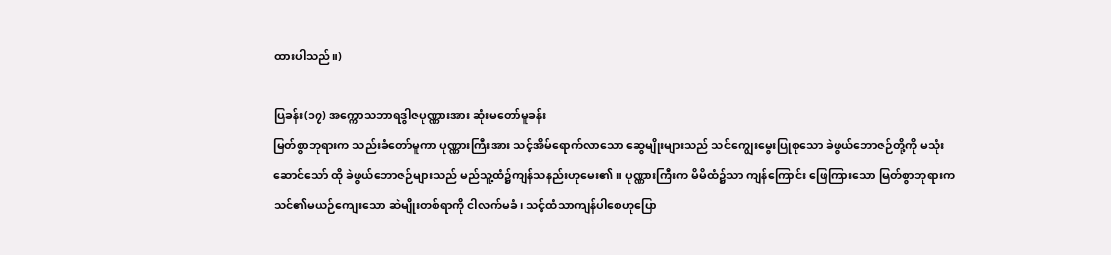ထားပါသည်။)

ပြခန်း(၁၇) အက္ကောသဘာရဒွါဇပုဏ္ဏားအား ဆုံးမတော်မူခန်း
မြတ်စွာဘုရားက သည်းခံတော်မူကာ ပုဏ္ဏားကြီးအား သင့်အိမ်ရောက်လာသော ဆွေမျိုးများသည် သင်ကျွေးမွေးပြုစုသော ခဲဖွယ်ဘောဇဉ်တို့ကို မသုံးဆောင်သော် ထို ခဲဖွယ်ဘောဇဉ်များသည် မည်သူ့ထံ၌ကျန်သနည်းဟုမေး၏။ ပုဏ္ဏားကြီးက မိမိထံ၌သာ ကျန်ကြောင်း ဖြေကြားသော မြတ်စွာဘုရားက သင်၏မယဉ်ကျေးသော ဆဲမျိုးတစ်ရာကို ငါလက်မခံ၊ သင့်ထံသာကျန်ပါစေဟုပြော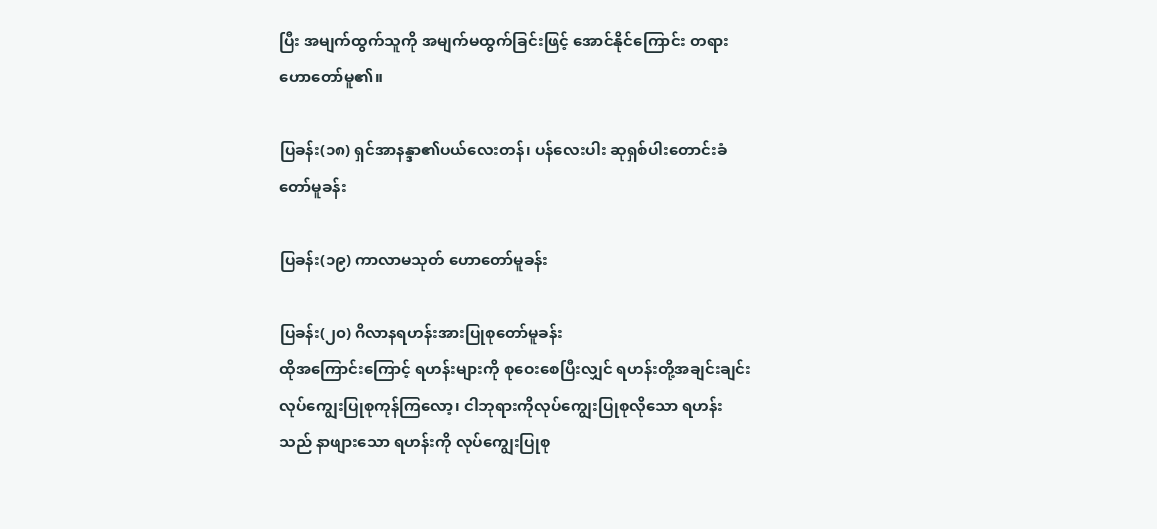ပြီး အမျက်ထွက်သူကို အမျက်မထွက်ခြင်းဖြင့် အောင်နိုင်ကြောင်း တရားဟောတော်မူ၏။

ပြခန်း(၁၈) ရှင်အာနန္ဒာ၏ပယ်လေးတန်၊ ပန်လေးပါး ဆုရှစ်ပါးတောင်းခံတော်မူခန်း

ပြခန်း(၁၉) ကာလာမသုတ် ဟောတော်မူခန်း

ပြခန်း(၂၀) ဂိလာနရဟန်းအားပြုစုတော်မူခန်း
ထိုအကြောင်းကြောင့် ရဟန်းများကို စုဝေးစေပြီးလျှင် ရဟန်းတို့အချင်းချင်း လုပ်ကျွေးပြုစုကုန်ကြလော့၊ ငါဘုရားကိုလုပ်ကျွေးပြုစုလိုသော ရဟန်းသည် နာဖျားသော ရဟန်းကို လုပ်ကျွေးပြုစု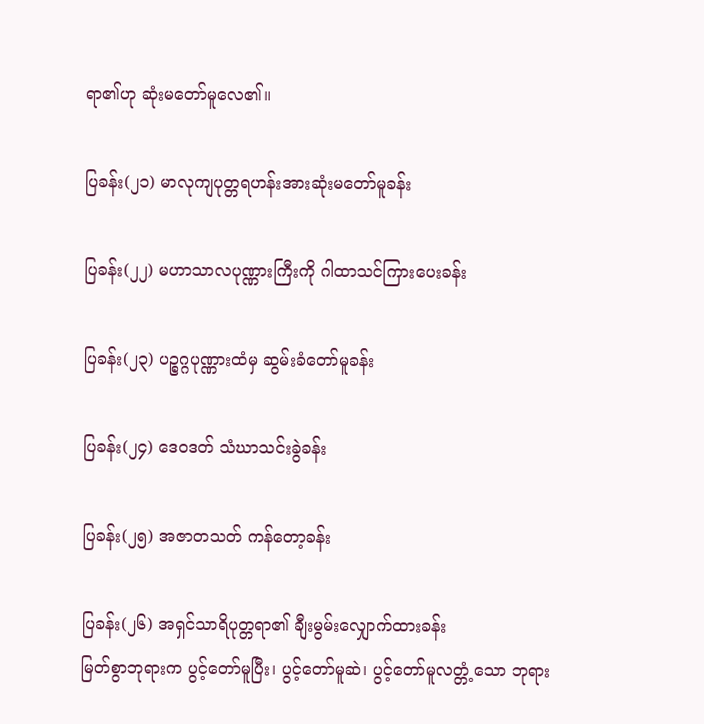ရာ၏ဟု ဆုံးမတော်မူလေ၏။

ပြခန်း(၂၁) မာလုကျပုတ္တရဟန်းအားဆုံးမတော်မူခန်း

ပြခန်း(၂၂) မဟာသာလပုဏ္ဏားကြီးကို ဂါထာသင်ကြားပေးခန်း

ပြခန်း(၂၃) ပဉ္စဂ္ဂပုဏ္ဏားထံမှ ဆွမ်းခံတော်မူခန်း

ပြခန်း(၂၄) ဒေဝဒတ် သံဃာသင်းခွဲခန်း

ပြခန်း(၂၅) အဇာတသတ် ကန်တော့ခန်း

ပြခန်း(၂၆) အရှင်သာရိပုတ္တရာ၏ ချီးမွမ်းလျှောက်ထားခန်း
မြတ်စွာဘုရားက ပွင့်တော်မူပြီး၊ ပွင့်တော်မူဆဲ၊ ပွင့်တော်မူလတ္တံ့သော ဘုရား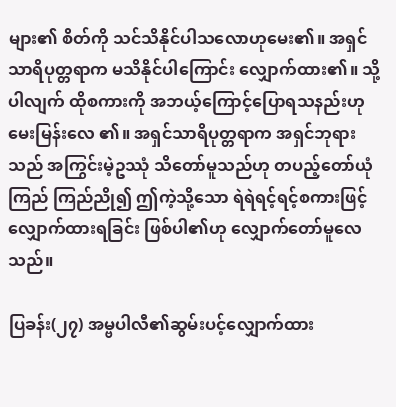များ၏ စိတ်ကို သင်သိနိုင်ပါသလောဟုမေး၏။ အရှင်သာရိပုတ္တရာက မသိနိုင်ပါကြောင်း လျှောက်ထား၏။ သို့ပါလျက် ထိုစကားကို အဘယ့်ကြောင့်ပြောရသနည်းဟု မေးမြန်းလေ ၏။ အရှင်သာရိပုတ္တရာက အရှင်ဘုရားသည် အကြွင်းမဲ့ဥဿုံ သိတော်မူသည်ဟု တပည့်တော်ယုံကြည် ကြည်ညို၍ ဤကဲ့သို့သော ရဲရဲရင့်ရင့်စကားဖြင့် လျှောက်ထားရခြင်း ဖြစ်ပါ၏ဟု လျှောက်တော်မူလေသည်။

ပြခန်း(၂၇) အမ္ဗပါလီ၏ဆွမ်းပင့်လျှောက်ထား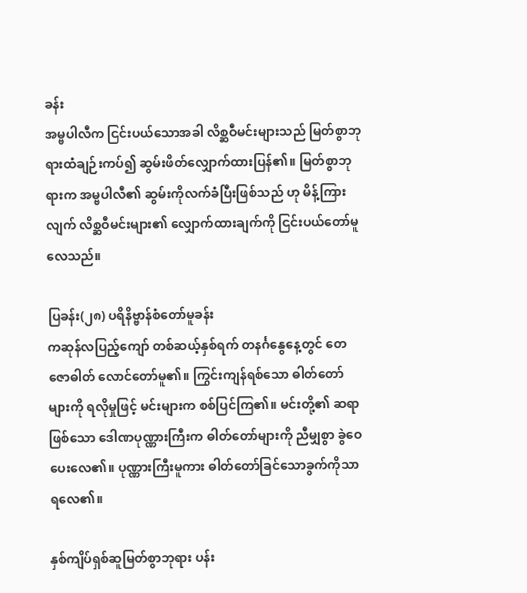ခန်း
အမ္ဗပါလီက ငြင်းပယ်သောအခါ လိစ္ဆဝီမင်းများသည် မြတ်စွာဘုရားထံချဉ်းကပ်၍ ဆွမ်းဖိတ်လျှောက်ထားပြန်၏။ မြတ်စွာဘုရားက အမ္ဗပါလီ၏ ဆွမ်းကိုလက်ခံပြီးဖြစ်သည် ဟု မိန့်ကြားလျက် လိစ္ဆဝီမင်းများ၏ လျှောက်ထားချက်ကို ငြင်းပယ်တော်မူလေသည်။

ပြခန်း(၂၈) ပရိနိဗ္ဗာန်စံတော်မူခန်း
ကဆုန်လပြည့်ကျော် တစ်ဆယ့်နှစ်ရက် တနင်္ဂနွေနေ့တွင် တေဇောဓါတ် လောင်တော်မူ၏။ ကြွင်းကျန်ရစ်သော ဓါတ်တော်များကို ရလိုမှုဖြင့် မင်းများက စစ်ပြင်ကြ၏။ မင်းတို့၏ ဆရာဖြစ်သော ဒေါဏပုဏ္ဏားကြီးက ဓါတ်တော်များကို ညီမျှစွာ ခွဲဝေပေးလေ၏။ ပုဏ္ဏားကြီးမူကား ဓါတ်တော်ခြင်သောခွက်ကိုသာရလေ၏။

နှစ်ကျိပ်ရှစ်ဆူမြတ်စွာဘုရား ပန်း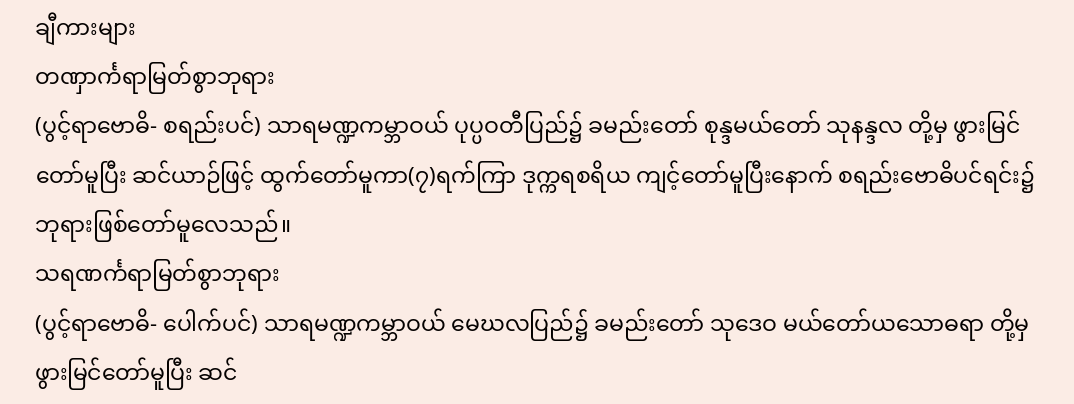ချီကားများ
တဏှာင်္ကရာမြတ်စွာဘုရား
(ပွင့်ရာဗောဓိ- စရည်းပင်) သာရမဏ္ဍကမ္ဘာဝယ် ပုပ္ပဝတီပြည်၌ ခမည်းတော် စုန္ဒမယ်တော် သုနန္ဒလ တို့မှ ဖွားမြင်တော်မူပြီး ဆင်ယာဉ်ဖြင့် ထွက်တော်မူကာ(၇)ရက်ကြာ ဒုက္ကရစရိယ ကျင့်တော်မူပြီးနောက် စရည်းဗောဓိပင်ရင်း၌ ဘုရားဖြစ်တော်မူလေသည်။
သရဏင်္ကရာမြတ်စွာဘုရား
(ပွင့်ရာဗောဓိ- ပေါက်ပင်) သာရမဏ္ဍကမ္ဘာဝယ် မေဃလပြည်၌ ခမည်းတော် သုဒေဝ မယ်တော်ယသောဓရာ တို့မှ ဖွားမြင်တော်မူပြီး ဆင်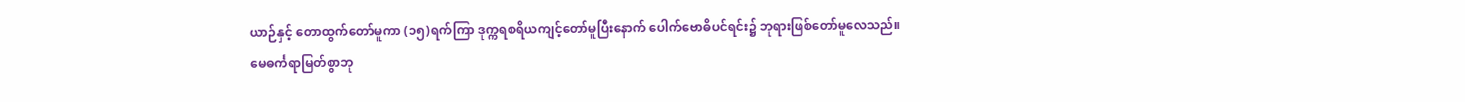ယာဉ်နှင့် တောထွက်တော်မူကာ (၁၅)ရက်ကြာ ဒုက္ကရစရိယကျင့်တော်မူပြီးနောက် ပေါက်ဗောဓိပင်ရင်း၌ ဘုရားဖြစ်တော်မူလေသည်။
မေဓင်္ကရာမြတ်စွာဘု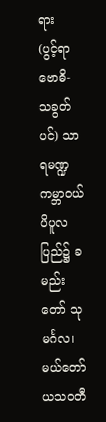ရား
(ပွင့်ရာဗောဓိ- သခွတ်ပင်) သာရမဏ္ဍကမ္ဘာဝယ် ပိပူလပြည်၌ ခမည်းတော် သုမင်္ဂလ၊ မယ်တော်ယသဝတီ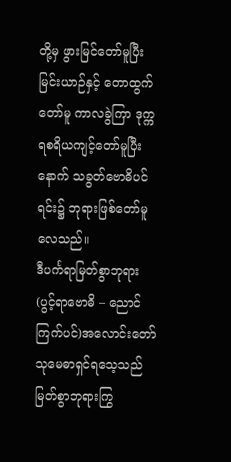တို့မှ ဖွားမြင်တော်မူပြီး မြင်းယာဉ်နှင့် တောထွက်တော်မူ ကာလခွဲကြာ ဒုက္ကရစရိယကျင့်တော်မူပြီးနောက် သခွတ်ဗောဓိပင်ရင်း၌ ဘုရားဖြစ်တော်မူလေသည်။
ဒီပင်္ကရာမြတ်စွာဘုရား
(ပွင့်ရာဗောဓိ – ညောင်ကြက်ပင်)အလောင်းတော်သုမေဓာရှင်ရသေ့သည် မြတ်စွာဘုရားကြွ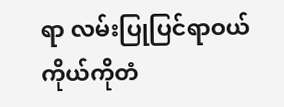ရာ လမ်းပြုပြင်ရာဝယ် ကိုယ်ကိုတံ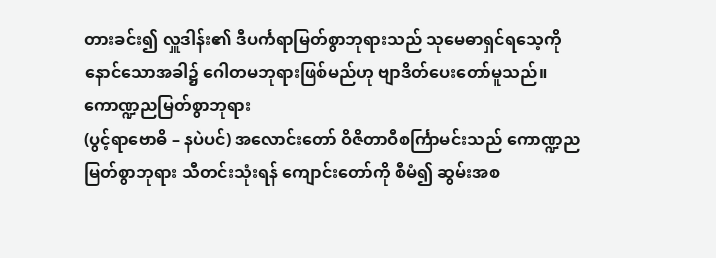တားခင်း၍ လှူဒါန်း၏ ဒီပင်္ကရာမြတ်စွာဘုရားသည် သုမေဓာရှင်ရသေ့ကို နောင်သောအခါ၌ ဂေါတမဘုရားဖြစ်မည်ဟု ဗျာဒိတ်ပေးတော်မူသည်။
ကောဏ္ဍညမြတ်စွာဘုရား
(ပွင့်ရာဗောဓိ – နပဲပင်) အလောင်းတော် ဝိဇိတာဝီစင်္ကြာမင်းသည် ကောဏ္ဍညမြတ်စွာဘုရား သီတင်းသုံးရန် ကျောင်းတော်ကို စီမံ၍ ဆွမ်းအစ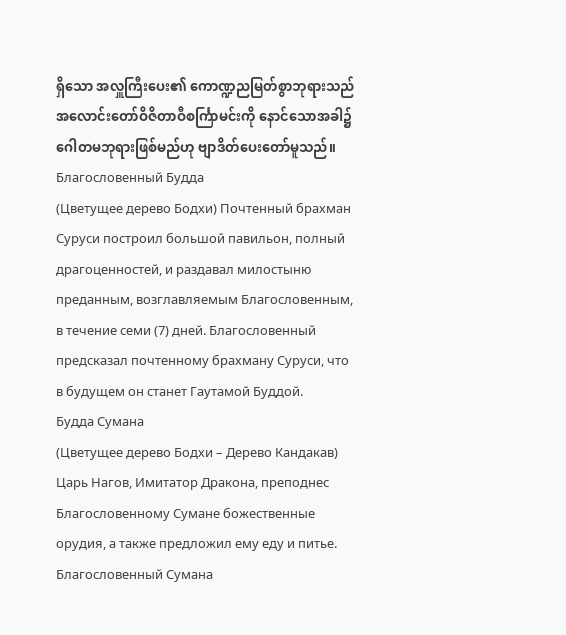ရှိသော အလှူကြီးပေး၏ ကောဏ္ဍညမြတ်စွာဘုရားသည် အလောင်းတော်ဝိဇိတာဝီစင်္ကြာမင်းကို နောင်သောအခါ၌ ဂေါတမဘုရားဖြစ်မည်ဟု ဗျာဒိတ်ပေးတော်မူသည်။
Благословенный Будда
(Цветущее дерево Бодхи) Почтенный брахман Суруси построил большой павильон, полный драгоценностей, и раздавал милостыню преданным, возглавляемым Благословенным, в течение семи (7) дней. Благословенный предсказал почтенному брахману Суруси, что в будущем он станет Гаутамой Буддой.
Будда Сумана
(Цветущее дерево Бодхи – Дерево Кандакав) Царь Нагов, Имитатор Дракона, преподнес Благословенному Сумане божественные орудия, а также предложил ему еду и питье. Благословенный Сумана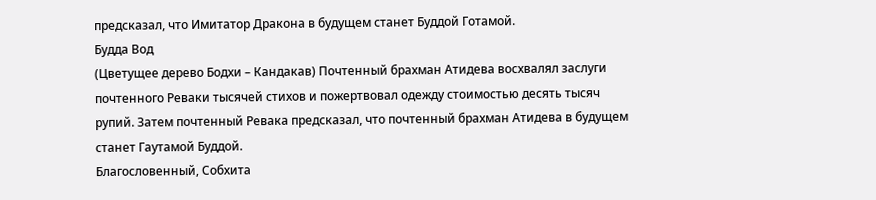предсказал, что Имитатор Дракона в будущем станет Буддой Готамой.
Будда Вод
(Цветущее дерево Бодхи – Кандакав) Почтенный брахман Атидева восхвалял заслуги почтенного Реваки тысячей стихов и пожертвовал одежду стоимостью десять тысяч рупий. Затем почтенный Ревака предсказал, что почтенный брахман Атидева в будущем станет Гаутамой Буддой.
Благословенный, Собхита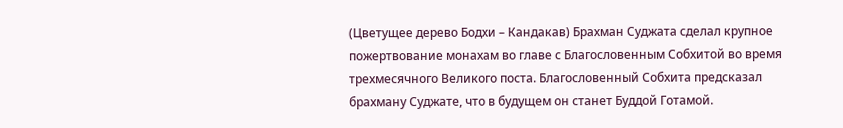(Цветущее дерево Бодхи – Кандакав) Брахман Суджата сделал крупное пожертвование монахам во главе с Благословенным Собхитой во время трехмесячного Великого поста. Благословенный Собхита предсказал брахману Суджате, что в будущем он станет Буддой Готамой.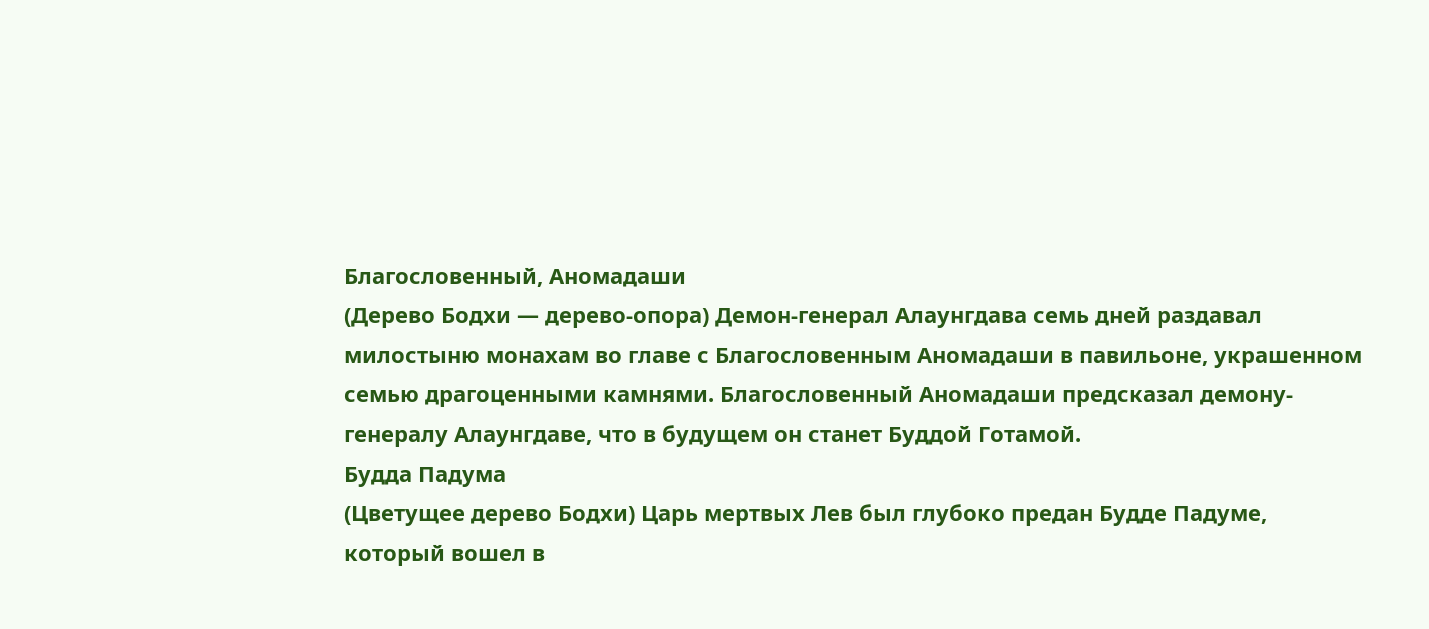Благословенный, Аномадаши
(Дерево Бодхи — дерево-опора) Демон-генерал Алаунгдава семь дней раздавал милостыню монахам во главе с Благословенным Аномадаши в павильоне, украшенном семью драгоценными камнями. Благословенный Аномадаши предсказал демону-генералу Алаунгдаве, что в будущем он станет Буддой Готамой.
Будда Падума
(Цветущее дерево Бодхи) Царь мертвых Лев был глубоко предан Будде Падуме, который вошел в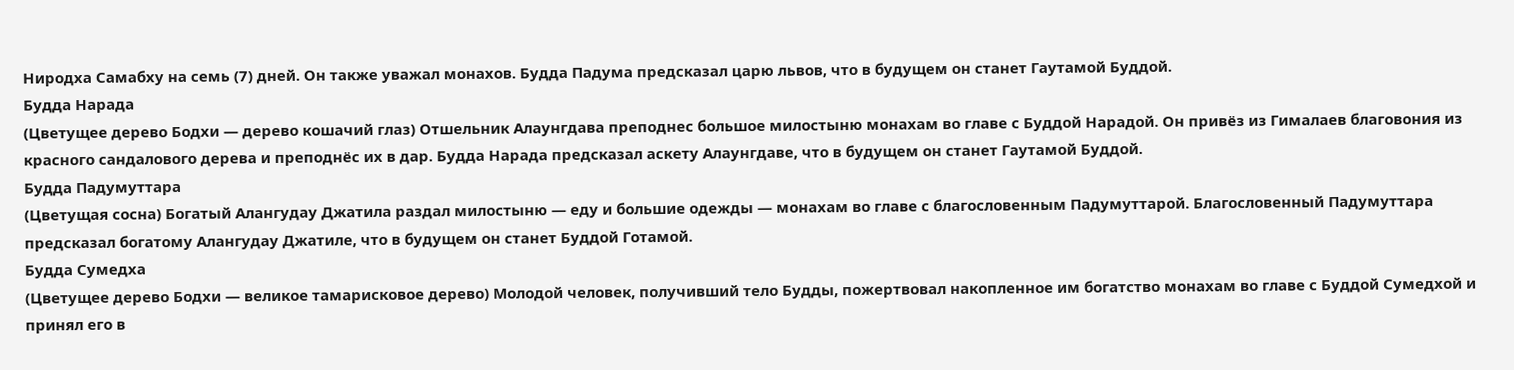Ниродха Самабху на семь (7) дней. Он также уважал монахов. Будда Падума предсказал царю львов, что в будущем он станет Гаутамой Буддой.
Будда Нарада
(Цветущее дерево Бодхи — дерево кошачий глаз) Отшельник Алаунгдава преподнес большое милостыню монахам во главе с Буддой Нарадой. Он привёз из Гималаев благовония из красного сандалового дерева и преподнёс их в дар. Будда Нарада предсказал аскету Алаунгдаве, что в будущем он станет Гаутамой Буддой.
Будда Падумуттара
(Цветущая сосна) Богатый Алангудау Джатила раздал милостыню — еду и большие одежды — монахам во главе с благословенным Падумуттарой. Благословенный Падумуттара предсказал богатому Алангудау Джатиле, что в будущем он станет Буддой Готамой.
Будда Сумедха
(Цветущее дерево Бодхи — великое тамарисковое дерево) Молодой человек, получивший тело Будды, пожертвовал накопленное им богатство монахам во главе с Буддой Сумедхой и принял его в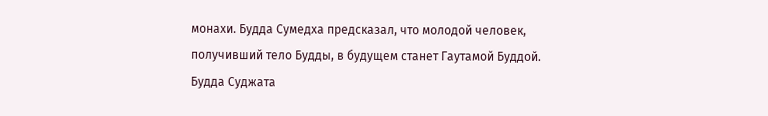монахи. Будда Сумедха предсказал, что молодой человек, получивший тело Будды, в будущем станет Гаутамой Буддой.
Будда Суджата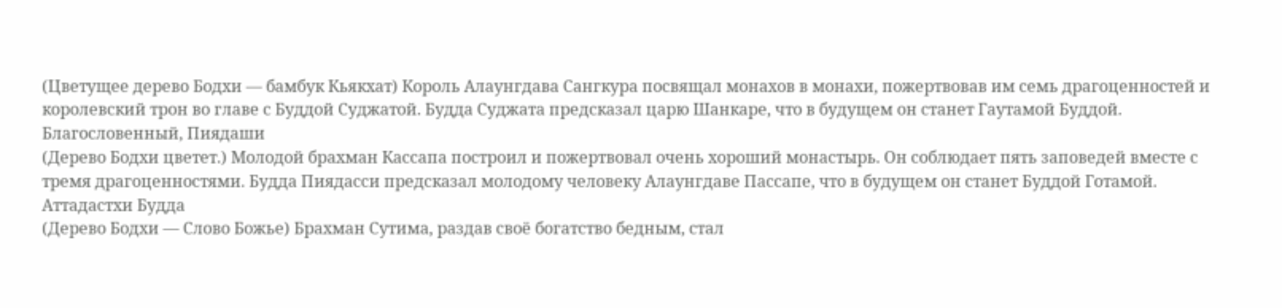(Цветущее дерево Бодхи — бамбук Кьякхат) Король Алаунгдава Сангкура посвящал монахов в монахи, пожертвовав им семь драгоценностей и королевский трон во главе с Буддой Суджатой. Будда Суджата предсказал царю Шанкаре, что в будущем он станет Гаутамой Буддой.
Благословенный, Пиядаши
(Дерево Бодхи цветет.) Молодой брахман Кассапа построил и пожертвовал очень хороший монастырь. Он соблюдает пять заповедей вместе с тремя драгоценностями. Будда Пиядасси предсказал молодому человеку Алаунгдаве Пассапе, что в будущем он станет Буддой Готамой.
Аттадастхи Будда
(Дерево Бодхи — Слово Божье) Брахман Сутима, раздав своё богатство бедным, стал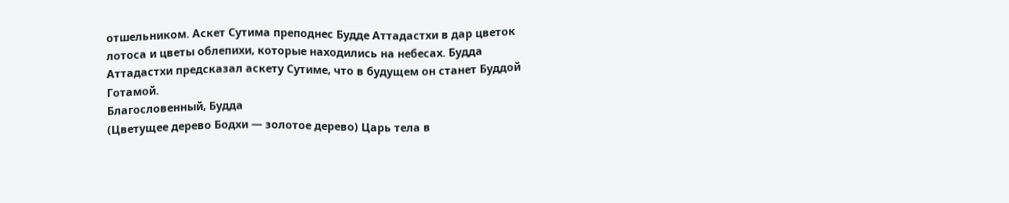отшельником. Аскет Сутима преподнес Будде Аттадастхи в дар цветок лотоса и цветы облепихи, которые находились на небесах. Будда Аттадастхи предсказал аскету Сутиме, что в будущем он станет Буддой Готамой.
Благословенный, Будда
(Цветущее дерево Бодхи — золотое дерево) Царь тела в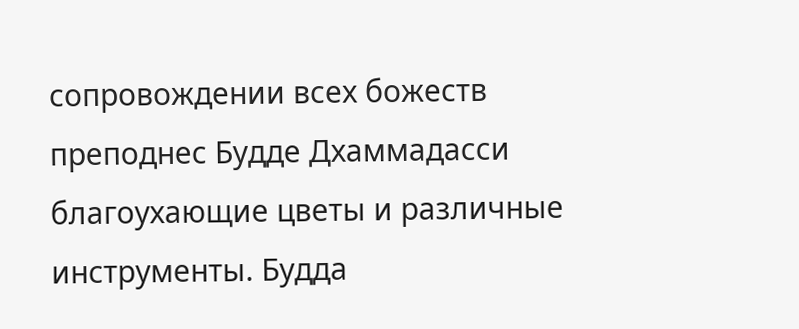сопровождении всех божеств преподнес Будде Дхаммадасси благоухающие цветы и различные инструменты. Будда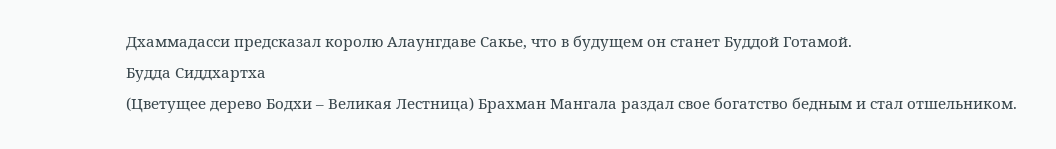Дхаммадасси предсказал королю Алаунгдаве Сакье, что в будущем он станет Буддой Готамой.
Будда Сиддхартха
(Цветущее дерево Бодхи – Великая Лестница) Брахман Мангала раздал свое богатство бедным и стал отшельником.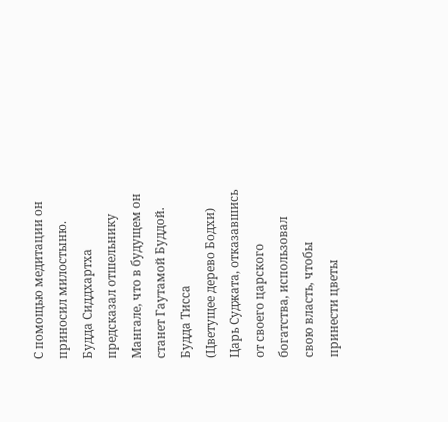С помощью медитации он приносил милостыню. Будда Сиддхартха предсказал отшельнику Мангале, что в будущем он станет Гаутамой Буддой.
Будда Тисса
(Цветущее дерево Бодхи) Царь Суджата, отказавшись от своего царского богатства, использовал свою власть, чтобы принести цветы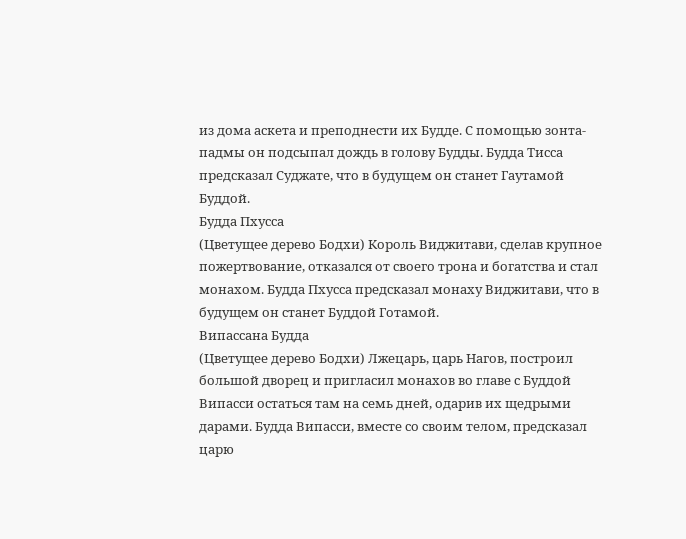из дома аскета и преподнести их Будде. С помощью зонта-падмы он подсыпал дождь в голову Будды. Будда Тисса предсказал Суджате, что в будущем он станет Гаутамой Буддой.
Будда Пхусса
(Цветущее дерево Бодхи) Король Виджитави, сделав крупное пожертвование, отказался от своего трона и богатства и стал монахом. Будда Пхусса предсказал монаху Виджитави, что в будущем он станет Буддой Готамой.
Випассана Будда
(Цветущее дерево Бодхи) Лжецарь, царь Нагов, построил большой дворец и пригласил монахов во главе с Буддой Випасси остаться там на семь дней, одарив их щедрыми дарами. Будда Випасси, вместе со своим телом, предсказал царю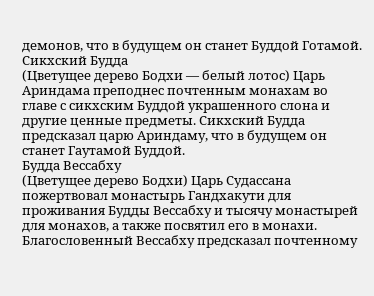демонов, что в будущем он станет Буддой Готамой.
Сикхский Будда
(Цветущее дерево Бодхи — белый лотос) Царь Ариндама преподнес почтенным монахам во главе с сикхским Буддой украшенного слона и другие ценные предметы. Сикхский Будда предсказал царю Ариндаму, что в будущем он станет Гаутамой Буддой.
Будда Вессабху
(Цветущее дерево Бодхи) Царь Судассана пожертвовал монастырь Гандхакути для проживания Будды Вессабху и тысячу монастырей для монахов, а также посвятил его в монахи. Благословенный Вессабху предсказал почтенному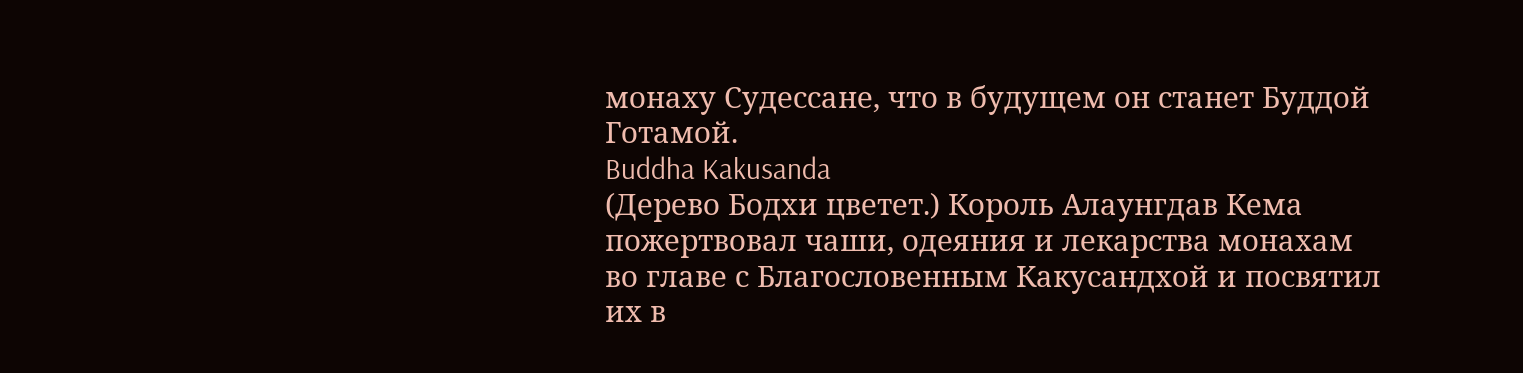монаху Судессане, что в будущем он станет Буддой Готамой.
Buddha Kakusanda
(Дерево Бодхи цветет.) Король Алаунгдав Кема пожертвовал чаши, одеяния и лекарства монахам во главе с Благословенным Какусандхой и посвятил их в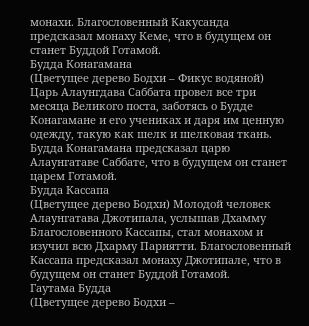монахи. Благословенный Какусанда предсказал монаху Кеме, что в будущем он станет Буддой Готамой.
Будда Конагамана
(Цветущее дерево Бодхи – Фикус водяной) Царь Алаунгдава Саббата провел все три месяца Великого поста, заботясь о Будде Конагамане и его учениках и даря им ценную одежду, такую как шелк и шелковая ткань. Будда Конагамана предсказал царю Алаунгатаве Саббате, что в будущем он станет царем Готамой.
Будда Кассапа
(Цветущее дерево Бодхи) Молодой человек Алаунгатава Джотипала, услышав Дхамму Благословенного Кассапы, стал монахом и изучил всю Дхарму Париятти. Благословенный Кассапа предсказал монаху Джотипале, что в будущем он станет Буддой Готамой.
Гаутама Будда
(Цветущее дерево Бодхи –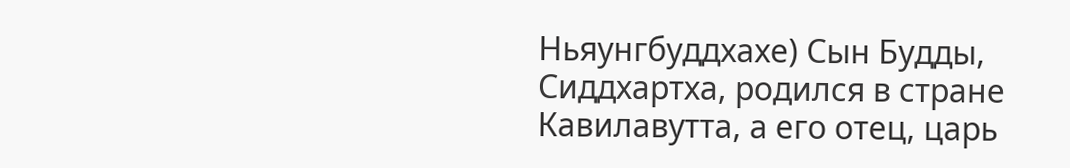Ньяунгбуддхахе) Сын Будды, Сиддхартха, родился в стране Кавилавутта, а его отец, царь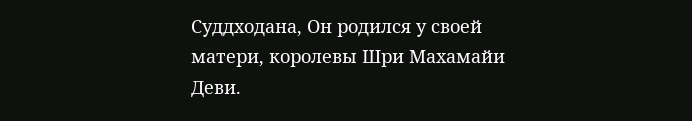Суддходана, Он родился у своей матери, королевы Шри Махамайи Деви.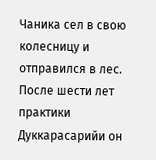Чаника сел в свою колесницу и отправился в лес. После шести лет практики Дуккарасарийи он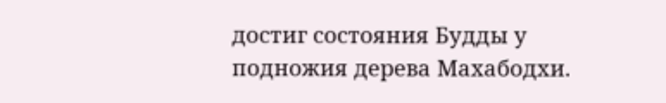достиг состояния Будды у подножия дерева Махабодхи.